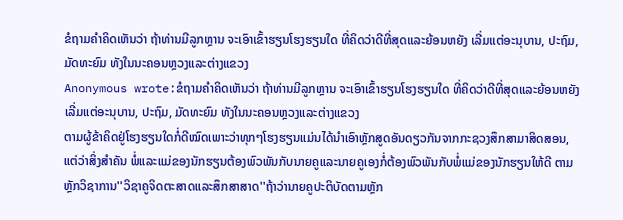ຂໍຖາມຄຳຄິດເຫັນວ່າ ຖ້າທ່ານມີລູກຫຼານ ຈະເອົາເຂົ້າຮຽນໂຮງຮຽນໃດ ທີ່ຄິດວ່າດີທີ່ສຸດແລະຍ້ອນຫຍັງ ເລີ່ມແຕ່ອະນຸບານ, ປະຖົມ, ມັດທະຍົມ ທັງໃນນະຄອນຫຼວງແລະຕ່າງແຂວງ
Anonymous wrote:ຂໍຖາມຄຳຄິດເຫັນວ່າ ຖ້າທ່ານມີລູກຫຼານ ຈະເອົາເຂົ້າຮຽນໂຮງຮຽນໃດ ທີ່ຄິດວ່າດີທີ່ສຸດແລະຍ້ອນຫຍັງ ເລີ່ມແຕ່ອະນຸບານ, ປະຖົມ, ມັດທະຍົມ ທັງໃນນະຄອນຫຼວງແລະຕ່າງແຂວງ
ຕາມຜູ້ຂ້າຄິດຢູ່ໂຮງຮຽນໃດກໍ່ດີໝົດເພາະວ່າທຸກໆໂຮງຮຽນແມ່ນໄດ້ນຳເອົາຫຼັກສູດອັນດຽວກັນຈາກກະຊວງສຶກສາມາສິດສອນ, ແຕ່ວ່າສິ່ງສຳຄັນ ພໍ່ແລະແມ່ຂອງນັກຮຽນຕ້ອງພົວພັນກັບນາຍຄູແລະນາຍຄູເອງກໍ່ຕ້ອງພົວພັນກັບພໍ່ແມ່ຂອງນັກຮຽນໃຫ້ດີ ຕາມຫຼັກວິຊາການ''ວິຊາຄູຈິດຕະສາດແລະສຶກສາສາດ''ຖ້າວ່ານາຍຄູປະຕິບັດຕາມຫຼັກ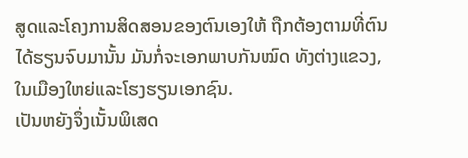ສູດແລະໂຄງການສິດສອນຂອງຕົນເອງໃຫ້ ຖືກຕ້ອງຕາມທີ່ຕົນໄດ້ຮຽນຈົບມານັ້ນ ມັນກໍ່ຈະເອກພາບກັນໝົດ ທັງຕ່າງແຂວງ,ໃນເມືອງໃຫຍ່ແລະໂຮງຮຽນເອກຊົນ.
ເປັນຫຍັງຈຶ່ງເນັ້ນພິເສດ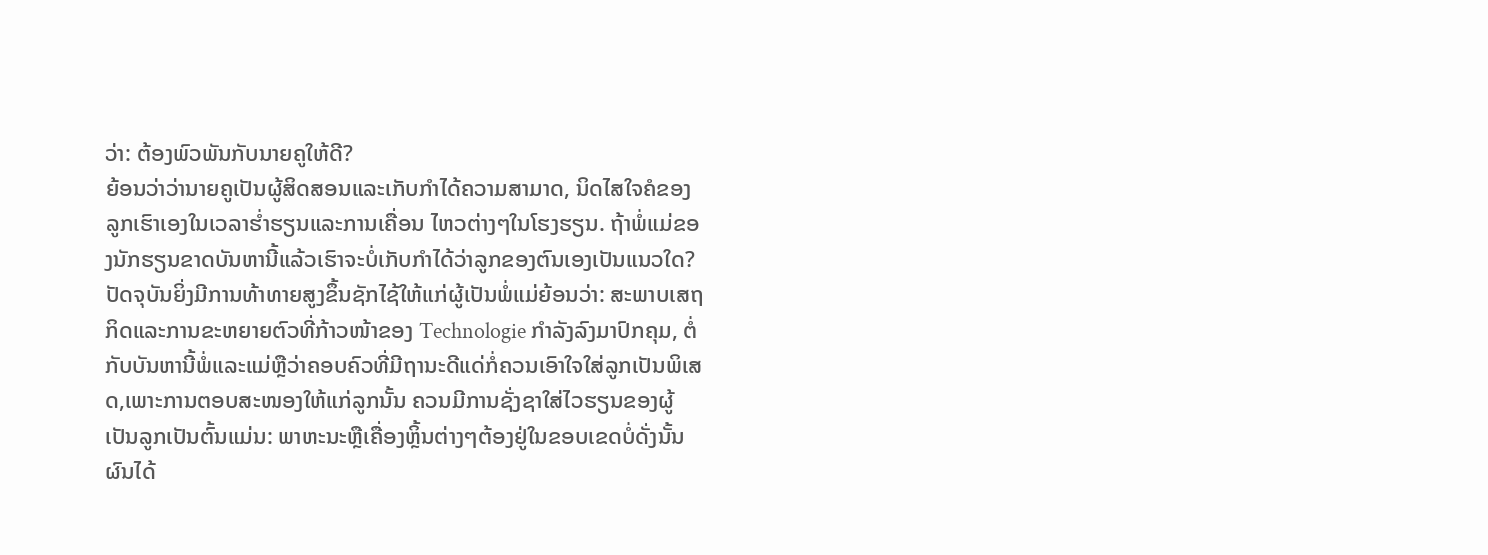ວ່າ: ຕ້ອງພົວພັນກັບນາຍຄູໃຫ້ດີ?
ຍ້ອນວ່າວ່ານາຍຄູເປັນຜູ້ສິດສອນແລະເກັບກຳໄດ້ຄວາມສາມາດ, ນິດໄສໃຈຄໍຂອງລູກເຮົາເອງໃນເວລາຮ່ຳຮຽນແລະການເຄື່ອນ ໄຫວຕ່າງໆໃນໂຮງຮຽນ. ຖ້າພໍ່ແມ່ຂອງນັກຮຽນຂາດບັນຫານີ້ແລ້ວເຮົາຈະບໍ່ເກັບກຳໄດ້ວ່າລູກຂອງຕົນເອງເປັນແນວໃດ?
ປັດຈຸບັນຍິ່ງມີການທ້າທາຍສູງຂຶ້ນຊັກໄຊ້ໃຫ້ແກ່ຜູ້ເປັນພໍ່ແມ່ຍ້ອນວ່າ: ສະພາບເສຖກິດແລະການຂະຫຍາຍຕົວທີ່ກ້າວໜ້າຂອງ Technologie ກຳລັງລົງມາປົກຄຸມ, ຕໍ່ກັບບັນຫານີ້ພໍ່ແລະແມ່ຫຼືວ່າຄອບຄົວທີ່ມີຖານະດີແດ່ກໍ່ຄວນເອົາໃຈໃສ່ລູກເປັນພິເສດ,ເພາະການຕອບສະໜອງໃຫ້ແກ່ລູກນັ້ນ ຄວນມີການຊັ່ງຊາໃສ່ໄວຮຽນຂອງຜູ້ເປັນລູກເປັນຕົ້ນແມ່ນ: ພາຫະນະຫຼືເຄື່ອງຫຼິ້ນຕ່າງໆຕ້ອງຢູ່ໃນຂອບເຂດບໍ່ດັ່ງນັ້ນຜົນໄດ້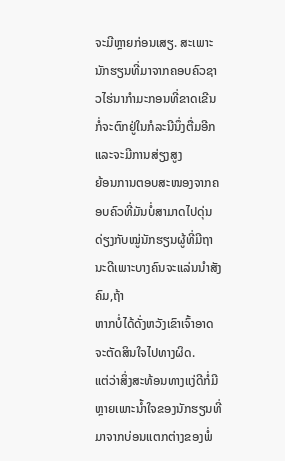ຈະມີຫຼາຍກ່ອນເສຽ. ສະເພາະນັກຮຽນທີ່ມາຈາກຄອບຄົວຊາວໄຮ່ນາກຳມະກອນທີ່ຂາດເຂີນກໍ່ຈະຕົກຢູ່ໃນກໍລະນີນຶ່ງຕື່ມອີກແລະຈະມີການສ່ຽງສູງ
ຍ້ອນການຕອບສະໜອງຈາກຄອບຄົວທີ່ມັນບໍ່ສາມາດໄປດຸ່ນດ່ຽງກັບໝູ່ນັກຮຽນຜູ້ທີ່ມີຖານະດີເພາະບາງຄົນຈະແລ່ນນຳສັງຄົມ,ຖ້າ
ຫາກບໍ່ໄດ້ດັ່ງຫວັງເຂົາເຈົ້າອາດຈະຕັດສິນໃຈໄປທາງຜິດ.
ແຕ່ວ່າສິ່ງສະທ້ອນທາງແງ່ດີກໍ່ມີຫຼາຍເພາະນ້ຳໃຈຂອງນັກຮຽນທີ່ມາຈາກບ່ອນແຕກຕ່າງຂອງພໍ່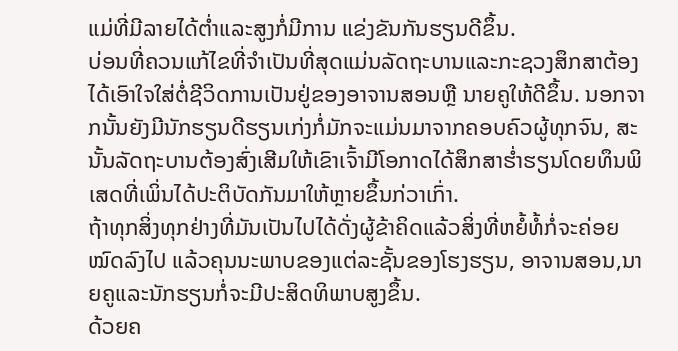ແມ່ທີ່ມີລາຍໄດ້ຕ່ຳແລະສູງກໍ່ມີການ ແຂ່ງຂັນກັນຮຽນດີຂຶ້ນ.
ບ່ອນທີ່ຄວນແກ້ໄຂທີ່ຈຳເປັນທີ່ສຸດແມ່ນລັດຖະບານແລະກະຊວງສຶກສາຕ້ອງໄດ້ເອົາໃຈໃສ່ຕໍ່ຊີວິດການເປັນຢູ່ຂອງອາຈານສອນຫຼື ນາຍຄູໃຫ້ດີຂຶ້ນ. ນອກຈາກນັ້ນຍັງມີນັກຮຽນດີຮຽນເກ່ງກໍ່ມັກຈະແມ່ນມາຈາກຄອບຄົວຜູ້ທຸກຈົນ, ສະນັ້ນລັດຖະບານຕ້ອງສົ່ງເສີມໃຫ້ເຂົາເຈົ້າມີໂອກາດໄດ້ສຶກສາຮ່ຳຮຽນໂດຍທຶນພິເສດທີ່ເພິ່ນໄດ້ປະຕິບັດກັນມາໃຫ້ຫຼາຍຂຶ້ນກ່ວາເກົ່າ.
ຖ້າທຸກສິ່ງທຸກຢ່າງທີ່ມັນເປັນໄປໄດ້ດັ່ງຜູ້ຂ້າຄິດແລ້ວສິ່ງທີ່ຫຍໍ້ທໍ້ກໍ່ຈະຄ່ອຍໝົດລົງໄປ ແລ້ວຄຸນນະພາບຂອງແຕ່ລະຊັ້ນຂອງໂຮງຮຽນ, ອາຈານສອນ,ນາຍຄູແລະນັກຮຽນກໍ່ຈະມີປະສິດທິພາບສູງຂຶ້ນ.
ດ້ວຍຄ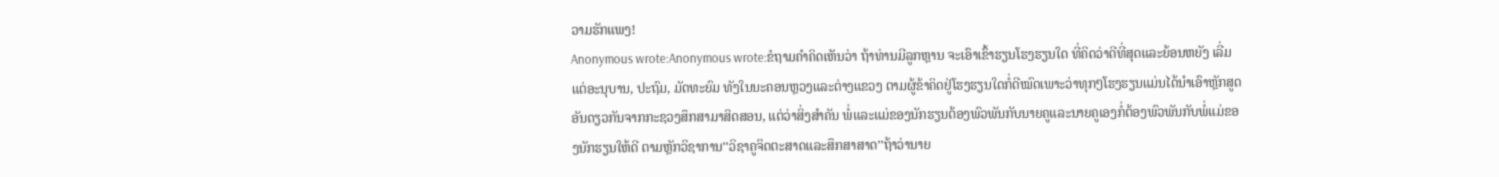ວາມຮັກແພງ!
Anonymous wrote:Anonymous wrote:ຂໍຖາມຄຳຄິດເຫັນວ່າ ຖ້າທ່ານມີລູກຫຼານ ຈະເອົາເຂົ້າຮຽນໂຮງຮຽນໃດ ທີ່ຄິດວ່າດີທີ່ສຸດແລະຍ້ອນຫຍັງ ເລີ່ມແຕ່ອະນຸບານ, ປະຖົມ, ມັດທະຍົມ ທັງໃນນະຄອນຫຼວງແລະຕ່າງແຂວງ ຕາມຜູ້ຂ້າຄິດຢູ່ໂຮງຮຽນໃດກໍ່ດີໝົດເພາະວ່າທຸກໆໂຮງຮຽນແມ່ນໄດ້ນຳເອົາຫຼັກສູດອັນດຽວກັນຈາກກະຊວງສຶກສາມາສິດສອນ, ແຕ່ວ່າສິ່ງສຳຄັນ ພໍ່ແລະແມ່ຂອງນັກຮຽນຕ້ອງພົວພັນກັບນາຍຄູແລະນາຍຄູເອງກໍ່ຕ້ອງພົວພັນກັບພໍ່ແມ່ຂອງນັກຮຽນໃຫ້ດີ ຕາມຫຼັກວິຊາການ''ວິຊາຄູຈິດຕະສາດແລະສຶກສາສາດ''ຖ້າວ່ານາຍ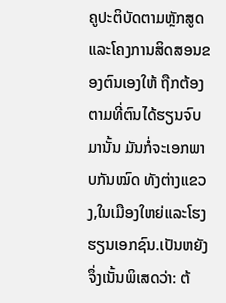ຄູປະຕິບັດຕາມຫຼັກສູດແລະໂຄງການສິດສອນຂອງຕົນເອງໃຫ້ ຖືກຕ້ອງຕາມທີ່ຕົນໄດ້ຮຽນຈົບມານັ້ນ ມັນກໍ່ຈະເອກພາບກັນໝົດ ທັງຕ່າງແຂວງ,ໃນເມືອງໃຫຍ່ແລະໂຮງຮຽນເອກຊົນ.ເປັນຫຍັງຈຶ່ງເນັ້ນພິເສດວ່າ: ຕ້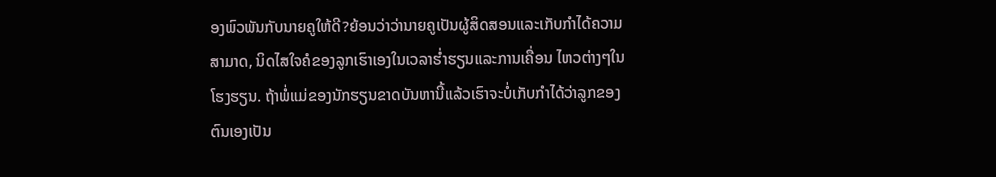ອງພົວພັນກັບນາຍຄູໃຫ້ດີ?ຍ້ອນວ່າວ່ານາຍຄູເປັນຜູ້ສິດສອນແລະເກັບກຳໄດ້ຄວາມສາມາດ, ນິດໄສໃຈຄໍຂອງລູກເຮົາເອງໃນເວລາຮ່ຳຮຽນແລະການເຄື່ອນ ໄຫວຕ່າງໆໃນໂຮງຮຽນ. ຖ້າພໍ່ແມ່ຂອງນັກຮຽນຂາດບັນຫານີ້ແລ້ວເຮົາຈະບໍ່ເກັບກຳໄດ້ວ່າລູກຂອງຕົນເອງເປັນ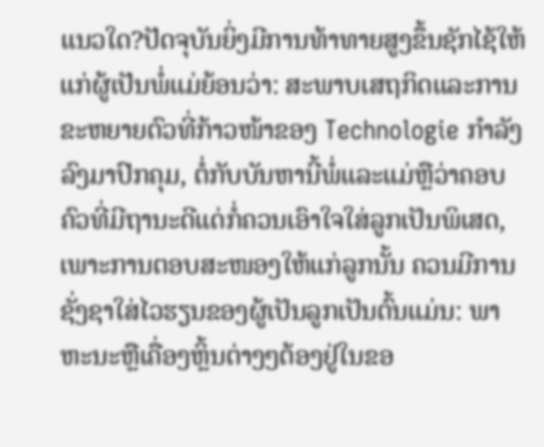ແນວໃດ?ປັດຈຸບັນຍິ່ງມີການທ້າທາຍສູງຂຶ້ນຊັກໄຊ້ໃຫ້ແກ່ຜູ້ເປັນພໍ່ແມ່ຍ້ອນວ່າ: ສະພາບເສຖກິດແລະການຂະຫຍາຍຕົວທີ່ກ້າວໜ້າຂອງ Technologie ກຳລັງລົງມາປົກຄຸມ, ຕໍ່ກັບບັນຫານີ້ພໍ່ແລະແມ່ຫຼືວ່າຄອບຄົວທີ່ມີຖານະດີແດ່ກໍ່ຄວນເອົາໃຈໃສ່ລູກເປັນພິເສດ,ເພາະການຕອບສະໜອງໃຫ້ແກ່ລູກນັ້ນ ຄວນມີການຊັ່ງຊາໃສ່ໄວຮຽນຂອງຜູ້ເປັນລູກເປັນຕົ້ນແມ່ນ: ພາຫະນະຫຼືເຄື່ອງຫຼິ້ນຕ່າງໆຕ້ອງຢູ່ໃນຂອ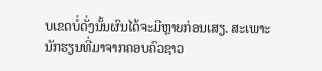ບເຂດບໍ່ດັ່ງນັ້ນຜົນໄດ້ຈະມີຫຼາຍກ່ອນເສຽ. ສະເພາະນັກຮຽນທີ່ມາຈາກຄອບຄົວຊາວ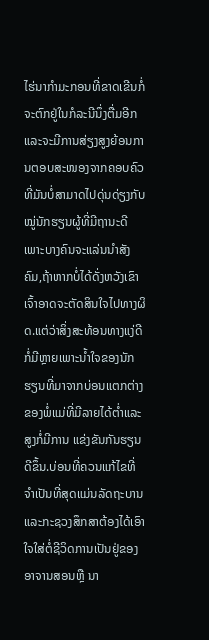ໄຮ່ນາກຳມະກອນທີ່ຂາດເຂີນກໍ່ຈະຕົກຢູ່ໃນກໍລະນີນຶ່ງຕື່ມອີກແລະຈະມີການສ່ຽງສູງຍ້ອນການຕອບສະໜອງຈາກຄອບຄົວທີ່ມັນບໍ່ສາມາດໄປດຸ່ນດ່ຽງກັບໝູ່ນັກຮຽນຜູ້ທີ່ມີຖານະດີເພາະບາງຄົນຈະແລ່ນນຳສັງຄົມ,ຖ້າຫາກບໍ່ໄດ້ດັ່ງຫວັງເຂົາເຈົ້າອາດຈະຕັດສິນໃຈໄປທາງຜິດ.ແຕ່ວ່າສິ່ງສະທ້ອນທາງແງ່ດີກໍ່ມີຫຼາຍເພາະນ້ຳໃຈຂອງນັກຮຽນທີ່ມາຈາກບ່ອນແຕກຕ່າງຂອງພໍ່ແມ່ທີ່ມີລາຍໄດ້ຕ່ຳແລະສູງກໍ່ມີການ ແຂ່ງຂັນກັນຮຽນດີຂຶ້ນ.ບ່ອນທີ່ຄວນແກ້ໄຂທີ່ຈຳເປັນທີ່ສຸດແມ່ນລັດຖະບານແລະກະຊວງສຶກສາຕ້ອງໄດ້ເອົາໃຈໃສ່ຕໍ່ຊີວິດການເປັນຢູ່ຂອງອາຈານສອນຫຼື ນາ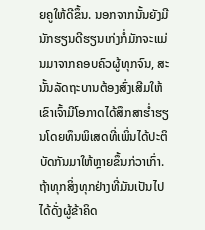ຍຄູໃຫ້ດີຂຶ້ນ. ນອກຈາກນັ້ນຍັງມີນັກຮຽນດີຮຽນເກ່ງກໍ່ມັກຈະແມ່ນມາຈາກຄອບຄົວຜູ້ທຸກຈົນ, ສະນັ້ນລັດຖະບານຕ້ອງສົ່ງເສີມໃຫ້ເຂົາເຈົ້າມີໂອກາດໄດ້ສຶກສາຮ່ຳຮຽນໂດຍທຶນພິເສດທີ່ເພິ່ນໄດ້ປະຕິບັດກັນມາໃຫ້ຫຼາຍຂຶ້ນກ່ວາເກົ່າ.ຖ້າທຸກສິ່ງທຸກຢ່າງທີ່ມັນເປັນໄປໄດ້ດັ່ງຜູ້ຂ້າຄິດ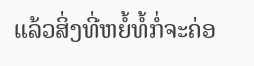ແລ້ວສິ່ງທີ່ຫຍໍ້ທໍ້ກໍ່ຈະຄ່ອ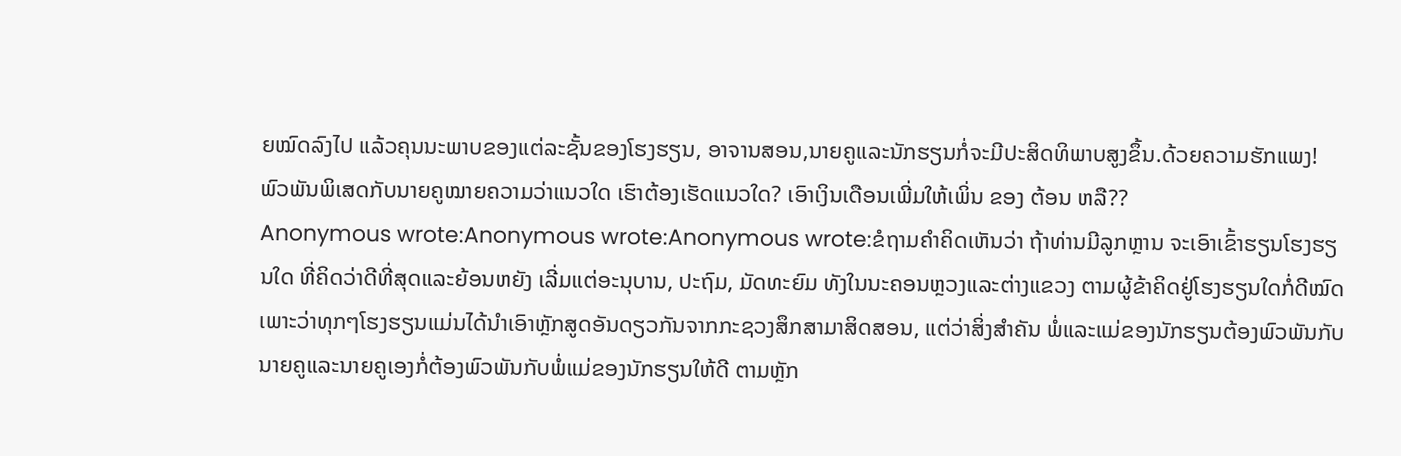ຍໝົດລົງໄປ ແລ້ວຄຸນນະພາບຂອງແຕ່ລະຊັ້ນຂອງໂຮງຮຽນ, ອາຈານສອນ,ນາຍຄູແລະນັກຮຽນກໍ່ຈະມີປະສິດທິພາບສູງຂຶ້ນ.ດ້ວຍຄວາມຮັກແພງ!
ພົວພັນພິເສດກັບນາຍຄູໝາຍຄວາມວ່າແນວໃດ ເຮົາຕ້ອງເຮັດແນວໃດ? ເອົາເງິນເດືອນເພີ່ມໃຫ້ເພິ່ນ ຂອງ ຕ້ອນ ຫລື??
Anonymous wrote:Anonymous wrote:Anonymous wrote:ຂໍຖາມຄຳຄິດເຫັນວ່າ ຖ້າທ່ານມີລູກຫຼານ ຈະເອົາເຂົ້າຮຽນໂຮງຮຽນໃດ ທີ່ຄິດວ່າດີທີ່ສຸດແລະຍ້ອນຫຍັງ ເລີ່ມແຕ່ອະນຸບານ, ປະຖົມ, ມັດທະຍົມ ທັງໃນນະຄອນຫຼວງແລະຕ່າງແຂວງ ຕາມຜູ້ຂ້າຄິດຢູ່ໂຮງຮຽນໃດກໍ່ດີໝົດເພາະວ່າທຸກໆໂຮງຮຽນແມ່ນໄດ້ນຳເອົາຫຼັກສູດອັນດຽວກັນຈາກກະຊວງສຶກສາມາສິດສອນ, ແຕ່ວ່າສິ່ງສຳຄັນ ພໍ່ແລະແມ່ຂອງນັກຮຽນຕ້ອງພົວພັນກັບນາຍຄູແລະນາຍຄູເອງກໍ່ຕ້ອງພົວພັນກັບພໍ່ແມ່ຂອງນັກຮຽນໃຫ້ດີ ຕາມຫຼັກ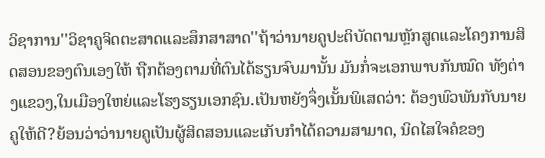ວິຊາການ''ວິຊາຄູຈິດຕະສາດແລະສຶກສາສາດ''ຖ້າວ່ານາຍຄູປະຕິບັດຕາມຫຼັກສູດແລະໂຄງການສິດສອນຂອງຕົນເອງໃຫ້ ຖືກຕ້ອງຕາມທີ່ຕົນໄດ້ຮຽນຈົບມານັ້ນ ມັນກໍ່ຈະເອກພາບກັນໝົດ ທັງຕ່າງແຂວງ,ໃນເມືອງໃຫຍ່ແລະໂຮງຮຽນເອກຊົນ.ເປັນຫຍັງຈຶ່ງເນັ້ນພິເສດວ່າ: ຕ້ອງພົວພັນກັບນາຍຄູໃຫ້ດີ?ຍ້ອນວ່າວ່ານາຍຄູເປັນຜູ້ສິດສອນແລະເກັບກຳໄດ້ຄວາມສາມາດ, ນິດໄສໃຈຄໍຂອງ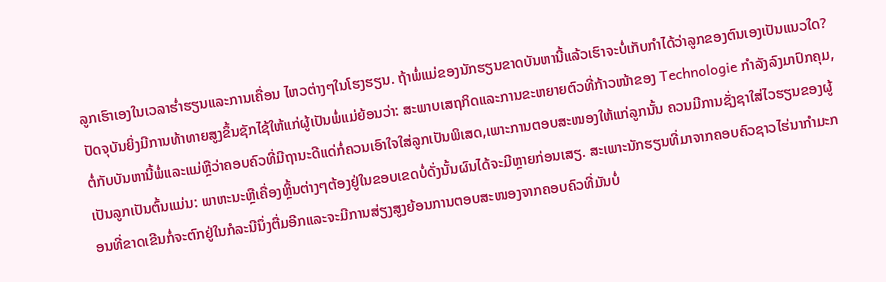ລູກເຮົາເອງໃນເວລາຮ່ຳຮຽນແລະການເຄື່ອນ ໄຫວຕ່າງໆໃນໂຮງຮຽນ. ຖ້າພໍ່ແມ່ຂອງນັກຮຽນຂາດບັນຫານີ້ແລ້ວເຮົາຈະບໍ່ເກັບກຳໄດ້ວ່າລູກຂອງຕົນເອງເປັນແນວໃດ?ປັດຈຸບັນຍິ່ງມີການທ້າທາຍສູງຂຶ້ນຊັກໄຊ້ໃຫ້ແກ່ຜູ້ເປັນພໍ່ແມ່ຍ້ອນວ່າ: ສະພາບເສຖກິດແລະການຂະຫຍາຍຕົວທີ່ກ້າວໜ້າຂອງ Technologie ກຳລັງລົງມາປົກຄຸມ, ຕໍ່ກັບບັນຫານີ້ພໍ່ແລະແມ່ຫຼືວ່າຄອບຄົວທີ່ມີຖານະດີແດ່ກໍ່ຄວນເອົາໃຈໃສ່ລູກເປັນພິເສດ,ເພາະການຕອບສະໜອງໃຫ້ແກ່ລູກນັ້ນ ຄວນມີການຊັ່ງຊາໃສ່ໄວຮຽນຂອງຜູ້ເປັນລູກເປັນຕົ້ນແມ່ນ: ພາຫະນະຫຼືເຄື່ອງຫຼິ້ນຕ່າງໆຕ້ອງຢູ່ໃນຂອບເຂດບໍ່ດັ່ງນັ້ນຜົນໄດ້ຈະມີຫຼາຍກ່ອນເສຽ. ສະເພາະນັກຮຽນທີ່ມາຈາກຄອບຄົວຊາວໄຮ່ນາກຳມະກອນທີ່ຂາດເຂີນກໍ່ຈະຕົກຢູ່ໃນກໍລະນີນຶ່ງຕື່ມອີກແລະຈະມີການສ່ຽງສູງຍ້ອນການຕອບສະໜອງຈາກຄອບຄົວທີ່ມັນບໍ່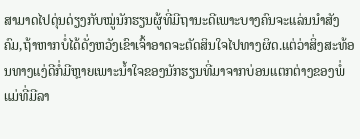ສາມາດໄປດຸ່ນດ່ຽງກັບໝູ່ນັກຮຽນຜູ້ທີ່ມີຖານະດີເພາະບາງຄົນຈະແລ່ນນຳສັງຄົມ,ຖ້າຫາກບໍ່ໄດ້ດັ່ງຫວັງເຂົາເຈົ້າອາດຈະຕັດສິນໃຈໄປທາງຜິດ.ແຕ່ວ່າສິ່ງສະທ້ອນທາງແງ່ດີກໍ່ມີຫຼາຍເພາະນ້ຳໃຈຂອງນັກຮຽນທີ່ມາຈາກບ່ອນແຕກຕ່າງຂອງພໍ່ແມ່ທີ່ມີລາ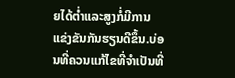ຍໄດ້ຕ່ຳແລະສູງກໍ່ມີການ ແຂ່ງຂັນກັນຮຽນດີຂຶ້ນ.ບ່ອນທີ່ຄວນແກ້ໄຂທີ່ຈຳເປັນທີ່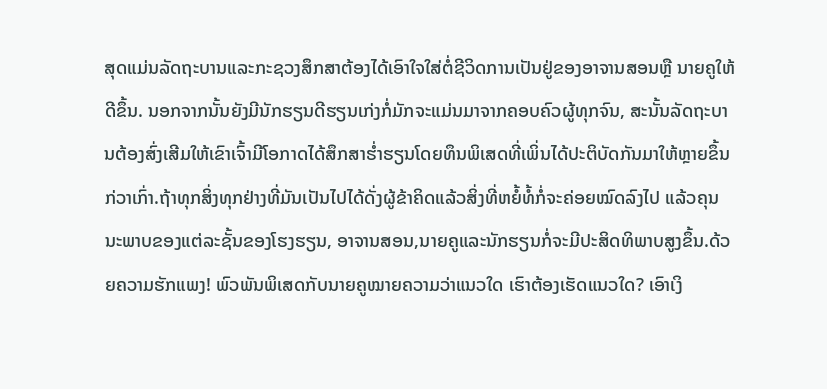ສຸດແມ່ນລັດຖະບານແລະກະຊວງສຶກສາຕ້ອງໄດ້ເອົາໃຈໃສ່ຕໍ່ຊີວິດການເປັນຢູ່ຂອງອາຈານສອນຫຼື ນາຍຄູໃຫ້ດີຂຶ້ນ. ນອກຈາກນັ້ນຍັງມີນັກຮຽນດີຮຽນເກ່ງກໍ່ມັກຈະແມ່ນມາຈາກຄອບຄົວຜູ້ທຸກຈົນ, ສະນັ້ນລັດຖະບານຕ້ອງສົ່ງເສີມໃຫ້ເຂົາເຈົ້າມີໂອກາດໄດ້ສຶກສາຮ່ຳຮຽນໂດຍທຶນພິເສດທີ່ເພິ່ນໄດ້ປະຕິບັດກັນມາໃຫ້ຫຼາຍຂຶ້ນກ່ວາເກົ່າ.ຖ້າທຸກສິ່ງທຸກຢ່າງທີ່ມັນເປັນໄປໄດ້ດັ່ງຜູ້ຂ້າຄິດແລ້ວສິ່ງທີ່ຫຍໍ້ທໍ້ກໍ່ຈະຄ່ອຍໝົດລົງໄປ ແລ້ວຄຸນນະພາບຂອງແຕ່ລະຊັ້ນຂອງໂຮງຮຽນ, ອາຈານສອນ,ນາຍຄູແລະນັກຮຽນກໍ່ຈະມີປະສິດທິພາບສູງຂຶ້ນ.ດ້ວຍຄວາມຮັກແພງ! ພົວພັນພິເສດກັບນາຍຄູໝາຍຄວາມວ່າແນວໃດ ເຮົາຕ້ອງເຮັດແນວໃດ? ເອົາເງິ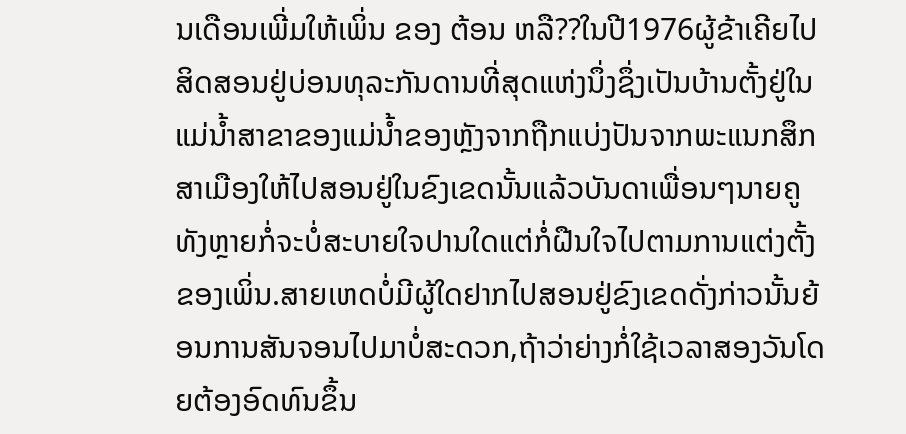ນເດືອນເພີ່ມໃຫ້ເພິ່ນ ຂອງ ຕ້ອນ ຫລື??ໃນປີ1976ຜູ້ຂ້າເຄີຍໄປສິດສອນຢູ່ບ່ອນທຸລະກັນດານທີ່ສຸດແຫ່ງນຶ່ງຊຶ່ງເປັນບ້ານຕັ້ງຢູ່ໃນແມ່ນ້ຳສາຂາຂອງແມ່ນ້ຳຂອງຫຼັງຈາກຖືກແບ່ງປັນຈາກພະແນກສຶກສາເມືອງໃຫ້ໄປສອນຢູ່ໃນຂົງເຂດນັ້ນແລ້ວບັນດາເພື່ອນໆນາຍຄູທັງຫຼາຍກໍ່ຈະບໍ່ສະບາຍໃຈປານໃດແຕ່ກໍ່ຝືນໃຈໄປຕາມການແຕ່ງຕັ້ງຂອງເພິ່ນ.ສາຍເຫດບໍ່ມີຜູ້ໃດຢາກໄປສອນຢູ່ຂົງເຂດດັ່ງກ່າວນັ້ນຍ້ອນການສັນຈອນໄປມາບໍ່ສະດວກ,ຖ້າວ່າຍ່າງກໍ່ໃຊ້ເວລາສອງວັນໂດຍຕ້ອງອົດທົນຂຶ້ນ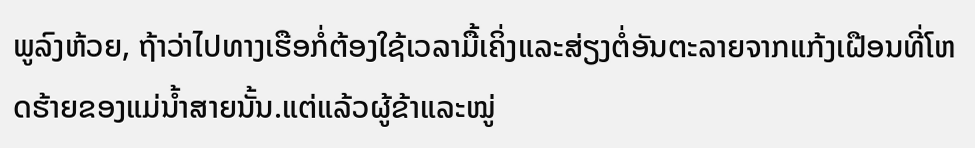ພູລົງຫ້ວຍ, ຖ້າວ່າໄປທາງເຮືອກໍ່ຕ້ອງໃຊ້ເວລາມື້ເຄິ່ງແລະສ່ຽງຕໍ່ອັນຕະລາຍຈາກແກ້ງເຝືອນທີ່ໂຫດຮ້າຍຂອງແມ່ນ້ຳສາຍນັ້ນ.ແຕ່ແລ້ວຜູ້ຂ້າແລະໝູ່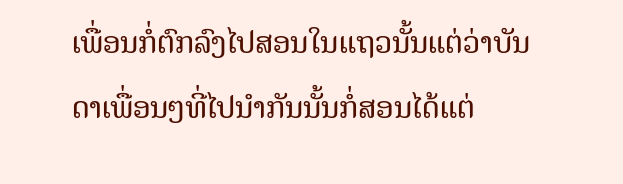ເພື່ອນກໍ່ຕົກລົງໄປສອນໃນແຖວນັ້ນແຕ່ວ່າບັນດາເພື່ອນໆທີ່ໄປນຳກັນນັ້ນກໍ່ສອນໄດ້ແຕ່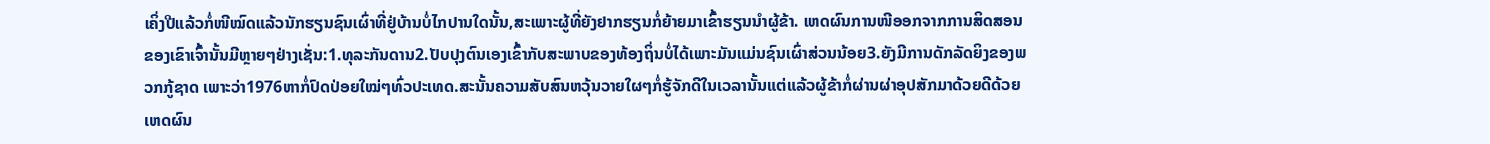ເຄິ່ງປີແລ້ວກໍ່ໜີໝົດແລ້ວນັກຮຽນຊົນເຜົ່າທີ່ຢູ່ບ້ານບໍ່ໄກປານໃດນັ້ນ,ສະເພາະຜູ້ທີ່ຍັງຢາກຮຽນກໍ່ຍ້າຍມາເຂົ້າຮຽນນຳຜູ້ຂ້າ. ເຫດຜົນການໜີອອກຈາກການສິດສອນຂອງເຂົາເຈົ້ານັ້ນມີຫຼາຍໆຢ່າງເຊັ່ນ:1.ທຸລະກັນດານ2.ປັບປຸງຕົນເອງເຂົ້າກັບສະພາບຂອງທ້ອງຖິ່ນບໍ່ໄດ້ເພາະມັນແມ່ນຊົນເຜົ່າສ່ວນນ້ອຍ3.ຍັງມີການດັກລັດຍິງຂອງພວກກູ້ຊາດ ເພາະວ່າ1976ຫາກໍ່ປົດປ່ອຍໃໝ່ໆທົ່ວປະເທດ.ສະນັ້ນຄວາມສັບສົນຫວຸ້ນວາຍໃຜໆກໍ່ຮູ້ຈັກດີໃນເວລານັ້ນແຕ່ແລ້ວຜູ້ຂ້າກໍ່ຜ່ານຜ່າອຸປສັກມາດ້ວຍດີດ້ວຍເຫດຜົນ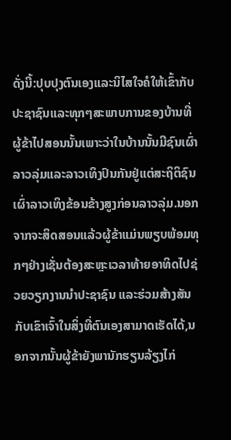ດັ່ງນີ້:ປຸບປຸງຕົນເອງແລະນິໄສໃຈຄໍໃຫ້ເຂົ້າກັບປະຊາຊົນແລະທຸກໆສະພາບການຂອງບ້ານທີ່ຜູ້ຂ້າໄປສອນນັ້ນເພາະວ່າໃນບ້ານນັ້ນມີຊົນເຜົ່າລາວລຸ່ມແລະລາວເທິງປົນກັນຢູ່ແຕ່ສະຖິຕິຊົນເຜົ່າລາວເທິງຂ້ອນຂ້າງສູງກ່ອນລາວລຸ່ມ.ນອກຈາກຈະສິດສອນແລ້ວຜູ້ຂ້າແມ່ນພຽບພ້ອມທຸກໆຢ່າງເຊັ່ນຕ້ອງສະຫຼະເວລາທ້າຍອາທິດໄປຊ່ວຍວຽກງານນຳປະຊາຊົນ ແລະຮ່ວມສ້າງສັນກັບເຂົາເຈົ້າໃນສິ່ງທີ່ຕົນເອງສາມາດເຮັດໄດ້,ນອກຈາກນັ້ນຜູ້ຂ້າຍັງພານັກຮຽນລ້ຽງໄກ່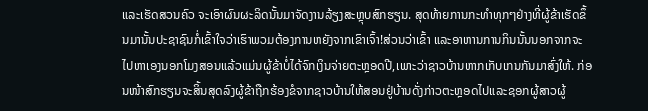ແລະເຮັດສວນຄົວ ຈະເອົາຜົນຜະລິດນັ້ນມາຈັດງານລ້ຽງສະຫຼຸບສົກຮຽນ. ສຸດທ້າຍການກະທຳທຸກໆຢ່າງທີ່ຜູ້ຂ້າເຮັດຂຶ້ນມານັ້ນປະຊາຊົນກໍ່ເຂົ້າໃຈວ່າເຮົາພວມຕ້ອງການຫຍັງຈາກເຂົາເຈົ້າ!ສ່ວນວ່າເຂົ້າ ແລະອາຫານການກິນນັ້ນນອກຈາກຈະໄປຫາເອງນອກໂມງສອນແລ້ວແມ່ນຜູ້ຂ້າບໍ່ໄດ້ຈົກເງິນຈ່າຍຕະຫຼອດປີ,ເພາະວ່າຊາວບ້ານຫາກເກັບເກນກັນມາສົ່ງໃຫ້. ກ່ອນໜ້າສົກຮຽນຈະສິ້ນສຸດລົງຜູ້ຂ້າຖືກຮ້ອງຂໍຈາກຊາວບ້ານໃຫ້ສອນຢູ່ບ້ານດັ່ງກ່າວຕະຫຼອດໄປແລະຊອກຜູ້ສາວຜູ້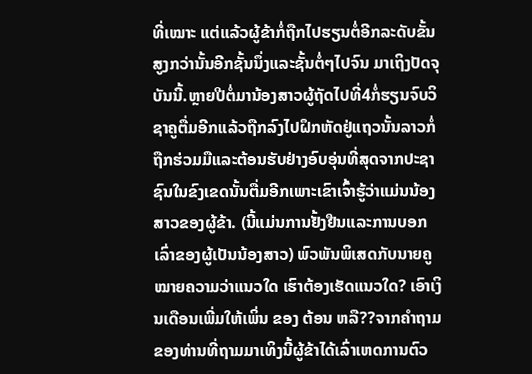ທີ່ເໝາະ ແຕ່ແລ້ວຜູ້ຂ້າກໍ່ຖືກໄປຮຽນຕໍ່ອີກລະດັບຂັ້ນສູງກວ່ານັ້ນອີກຊັ້ນນຶ່ງແລະຊັ້ນຕໍ່ໆໄປຈົນ ມາເຖິງປັດຈຸບັນນີ້.ຫຼາຍປີຕໍ່ມານ້ອງສາວຜູ້ຖັດໄປທີ່4ກໍ່ຮຽນຈົບວິຊາຄູຕື່ມອີກແລ້ວຖືກລົງໄປຝຶກຫັດຢູ່ແຖວນັ້ນລາວກໍ່ຖືກຮ່ວມມືແລະຕ້ອນຮັບຢ່າງອົບອຸ່ນທີ່ສຸດຈາກປະຊາຊົນໃນຂົງເຂດນັ້ນຕື່ມອີກເພາະເຂົາເຈົ້າຮູ້ວ່າແມ່ນນ້ອງສາວຂອງຜູ້ຂ້າ. (ນີ້ແມ່ນການຢັ້ງຢືນແລະການບອກເລົ່າຂອງຜູ້ເປັນນ້ອງສາວ) ພົວພັນພິເສດກັບນາຍຄູໝາຍຄວາມວ່າແນວໃດ ເຮົາຕ້ອງເຮັດແນວໃດ? ເອົາເງິນເດືອນເພີ່ມໃຫ້ເພິ່ນ ຂອງ ຕ້ອນ ຫລື??ຈາກຄຳຖາມຂອງທ່ານທີ່ຖາມມາເທິງນີ້ຜູ້ຂ້າໄດ້ເລົ່າເຫດການຕົວ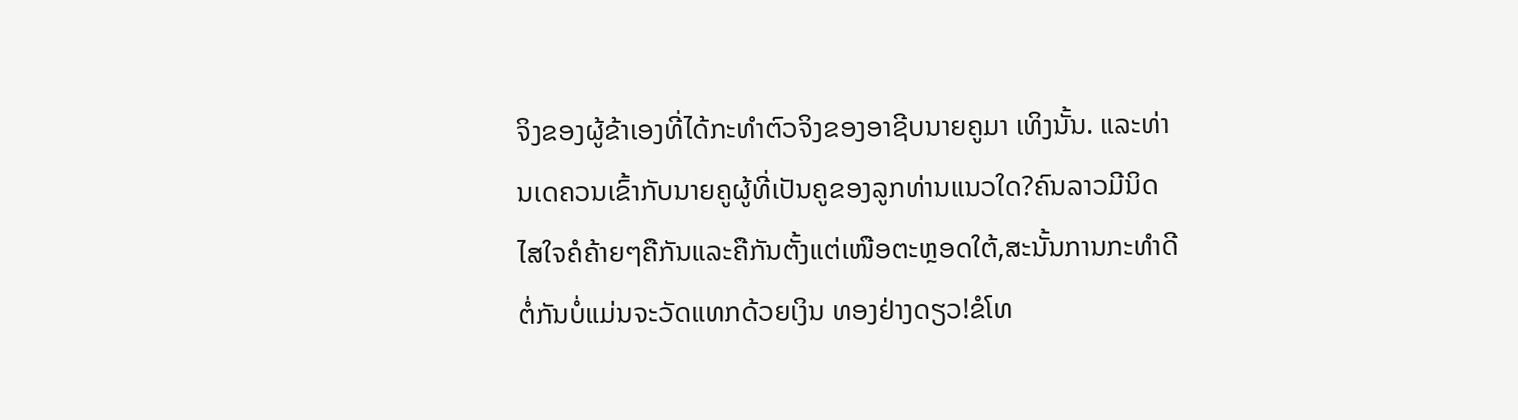ຈິງຂອງຜູ້ຂ້າເອງທີ່ໄດ້ກະທຳຕົວຈິງຂອງອາຊີບນາຍຄູມາ ເທິງນັ້ນ. ແລະທ່ານເດຄວນເຂົ້າກັບນາຍຄູຜູ້ທີ່ເປັນຄູຂອງລູກທ່ານແນວໃດ?ຄົນລາວມີນິດໄສໃຈຄໍຄ້າຍໆຄືກັນແລະຄືກັນຕັ້ງແຕ່ເໜືອຕະຫຼອດໃຕ້,ສະນັ້ນການກະທຳດີຕໍ່ກັນບໍ່ແມ່ນຈະວັດແທກດ້ວຍເງິນ ທອງຢ່າງດຽວ!ຂໍໂທ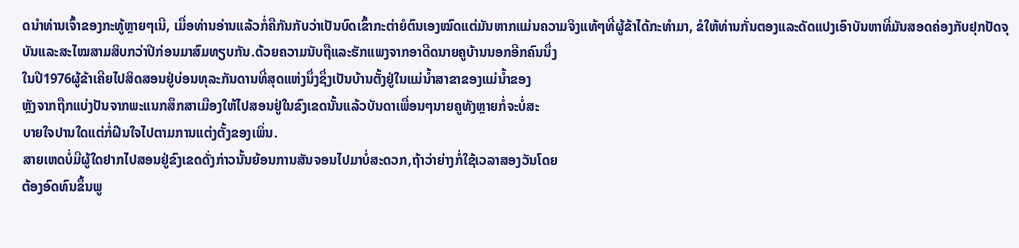ດນຳທ່ານເຈົ້າຂອງກະທູ້ຫຼາຍໆເນີ, ເມື່ອທ່ານອ່ານແລ້ວກໍ່ຄືກັນກັບວ່າເປັນບົດເຂົ້າກະຕ່າຍໍຕົນເອງໝົດແຕ່ມັນຫາກແມ່ນຄວາມຈິງແທ້ໆທີ່ຜູ້ຂ້າໄດ້ກະທຳມາ, ຂໍໃຫ້ທ່ານກັ່ນຕອງແລະດັດແປງເອົາບັນຫາທີ່ມັນສອດຄ່ອງກັບຢຸກປັດຈຸບັນແລະສະໄໝສາມສິບກວ່າປີກ່ອນມາສົມທຽບກັນ.ດ້ວຍຄວາມນັບຖືແລະຮັກແພງຈາກອາດີດນາຍຄູບ້ານນອກອີກຄົນນຶ່ງ
ໃນປີ1976ຜູ້ຂ້າເຄີຍໄປສິດສອນຢູ່ບ່ອນທຸລະກັນດານທີ່ສຸດແຫ່ງນຶ່ງຊຶ່ງເປັນບ້ານຕັ້ງຢູ່ໃນແມ່ນ້ຳສາຂາຂອງແມ່ນ້ຳຂອງ
ຫຼັງຈາກຖືກແບ່ງປັນຈາກພະແນກສຶກສາເມືອງໃຫ້ໄປສອນຢູ່ໃນຂົງເຂດນັ້ນແລ້ວບັນດາເພື່ອນໆນາຍຄູທັງຫຼາຍກໍ່ຈະບໍ່ສະ
ບາຍໃຈປານໃດແຕ່ກໍ່ຝືນໃຈໄປຕາມການແຕ່ງຕັ້ງຂອງເພິ່ນ.
ສາຍເຫດບໍ່ມີຜູ້ໃດຢາກໄປສອນຢູ່ຂົງເຂດດັ່ງກ່າວນັ້ນຍ້ອນການສັນຈອນໄປມາບໍ່ສະດວກ,ຖ້າວ່າຍ່າງກໍ່ໃຊ້ເວລາສອງວັນໂດຍ
ຕ້ອງອົດທົນຂຶ້ນພູ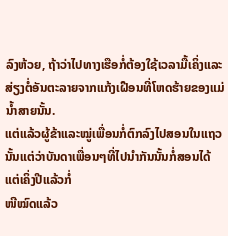ລົງຫ້ວຍ, ຖ້າວ່າໄປທາງເຮືອກໍ່ຕ້ອງໃຊ້ເວລາມື້ເຄິ່ງແລະສ່ຽງຕໍ່ອັນຕະລາຍຈາກແກ້ງເຝືອນທີ່ໂຫດຮ້າຍຂອງແມ່ນ້ຳສາຍນັ້ນ.
ແຕ່ແລ້ວຜູ້ຂ້າແລະໝູ່ເພື່ອນກໍ່ຕົກລົງໄປສອນໃນແຖວນັ້ນແຕ່ວ່າບັນດາເພື່ອນໆທີ່ໄປນຳກັນນັ້ນກໍ່ສອນໄດ້ແຕ່ເຄິ່ງປີແລ້ວກໍ່
ໜີໝົດແລ້ວ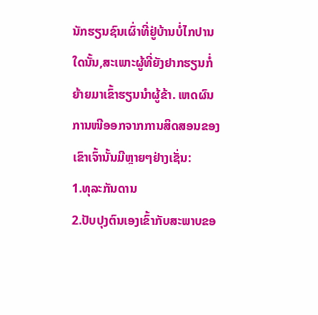ນັກຮຽນຊົນເຜົ່າທີ່ຢູ່ບ້ານບໍ່ໄກປານໃດນັ້ນ,ສະເພາະຜູ້ທີ່ຍັງຢາກຮຽນກໍ່ຍ້າຍມາເຂົ້າຮຽນນຳຜູ້ຂ້າ. ເຫດຜົນການໜີອອກຈາກການສິດສອນຂອງເຂົາເຈົ້ານັ້ນມີຫຼາຍໆຢ່າງເຊັ່ນ:
1.ທຸລະກັນດານ
2.ປັບປຸງຕົນເອງເຂົ້າກັບສະພາບຂອ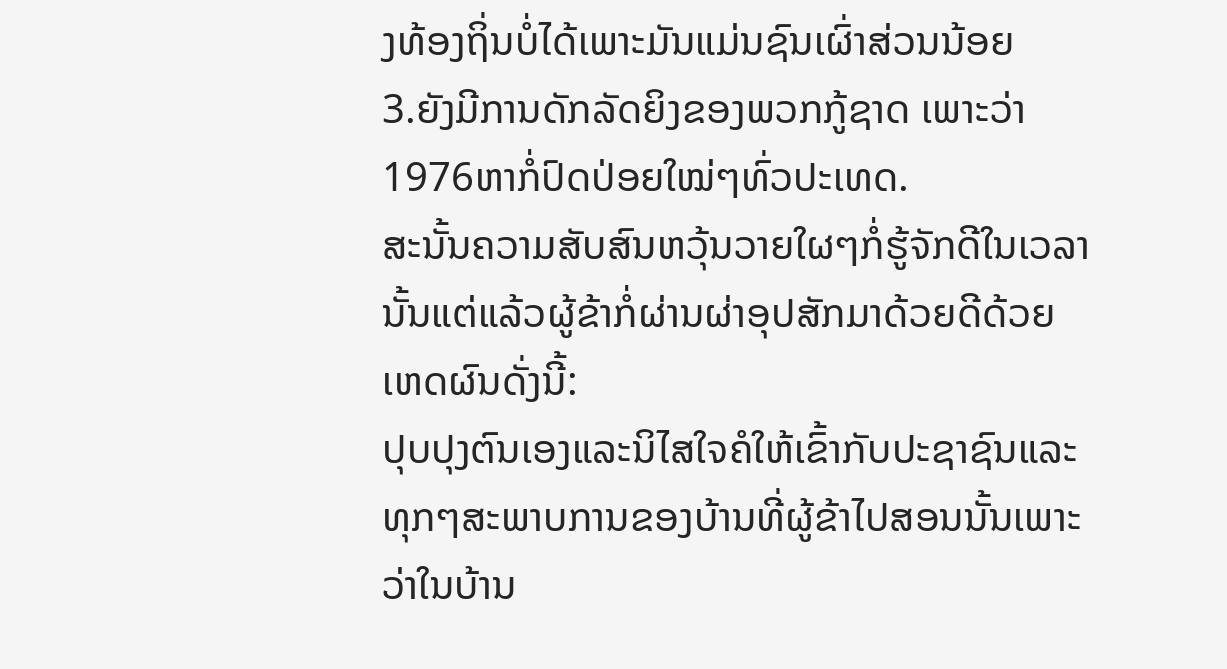ງທ້ອງຖິ່ນບໍ່ໄດ້ເພາະມັນແມ່ນຊົນເຜົ່າສ່ວນນ້ອຍ
3.ຍັງມີການດັກລັດຍິງຂອງພວກກູ້ຊາດ ເພາະວ່າ1976ຫາກໍ່ປົດປ່ອຍໃໝ່ໆທົ່ວປະເທດ.
ສະນັ້ນຄວາມສັບສົນຫວຸ້ນວາຍໃຜໆກໍ່ຮູ້ຈັກດີໃນເວລານັ້ນແຕ່ແລ້ວຜູ້ຂ້າກໍ່ຜ່ານຜ່າອຸປສັກມາດ້ວຍດີດ້ວຍເຫດຜົນດັ່ງນີ້:
ປຸບປຸງຕົນເອງແລະນິໄສໃຈຄໍໃຫ້ເຂົ້າກັບປະຊາຊົນແລະທຸກໆສະພາບການຂອງບ້ານທີ່ຜູ້ຂ້າໄປສອນນັ້ນເພາະວ່າໃນບ້ານ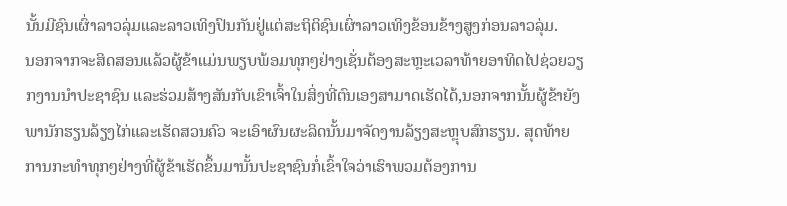ນັ້ນມີຊົນເຜົ່າລາວລຸ່ມແລະລາວເທິງປົນກັນຢູ່ແຕ່ສະຖິຕິຊົນເຜົ່າລາວເທິງຂ້ອນຂ້າງສູງກ່ອນລາວລຸ່ມ.
ນອກຈາກຈະສິດສອນແລ້ວຜູ້ຂ້າແມ່ນພຽບພ້ອມທຸກໆຢ່າງເຊັ່ນຕ້ອງສະຫຼະເວລາທ້າຍອາທິດໄປຊ່ວຍວຽກງານນຳປະຊາຊົນ ແລະຮ່ວມສ້າງສັນກັບເຂົາເຈົ້າໃນສິ່ງທີ່ຕົນເອງສາມາດເຮັດໄດ້,ນອກຈາກນັ້ນຜູ້ຂ້າຍັງພານັກຮຽນລ້ຽງໄກ່ແລະເຮັດສວນຄົວ ຈະເອົາຜົນຜະລິດນັ້ນມາຈັດງານລ້ຽງສະຫຼຸບສົກຮຽນ. ສຸດທ້າຍການກະທຳທຸກໆຢ່າງທີ່ຜູ້ຂ້າເຮັດຂຶ້ນມານັ້ນປະຊາຊົນກໍ່ເຂົ້າໃຈວ່າເຮົາພວມຕ້ອງການ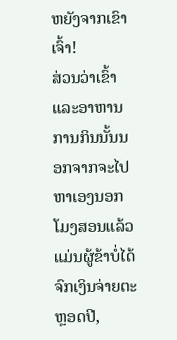ຫຍັງຈາກເຂົາເຈົ້າ!
ສ່ວນວ່າເຂົ້າ ແລະອາຫານການກິນນັ້ນນອກຈາກຈະໄປຫາເອງນອກໂມງສອນແລ້ວແມ່ນຜູ້ຂ້າບໍ່ໄດ້ຈົກເງິນຈ່າຍຕະຫຼອດປີ,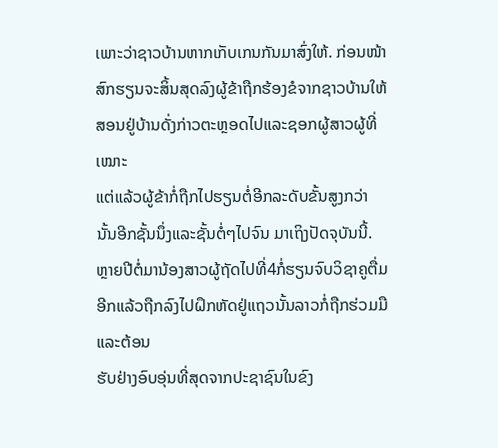ເພາະວ່າຊາວບ້ານຫາກເກັບເກນກັນມາສົ່ງໃຫ້. ກ່ອນໜ້າສົກຮຽນຈະສິ້ນສຸດລົງຜູ້ຂ້າຖືກຮ້ອງຂໍຈາກຊາວບ້ານໃຫ້ສອນຢູ່ບ້ານດັ່ງກ່າວຕະຫຼອດໄປແລະຊອກຜູ້ສາວຜູ້ທີ່ເໝາະ
ແຕ່ແລ້ວຜູ້ຂ້າກໍ່ຖືກໄປຮຽນຕໍ່ອີກລະດັບຂັ້ນສູງກວ່ານັ້ນອີກຊັ້ນນຶ່ງແລະຊັ້ນຕໍ່ໆໄປຈົນ ມາເຖິງປັດຈຸບັນນີ້.
ຫຼາຍປີຕໍ່ມານ້ອງສາວຜູ້ຖັດໄປທີ່4ກໍ່ຮຽນຈົບວິຊາຄູຕື່ມອີກແລ້ວຖືກລົງໄປຝຶກຫັດຢູ່ແຖວນັ້ນລາວກໍ່ຖືກຮ່ວມມືແລະຕ້ອນ
ຮັບຢ່າງອົບອຸ່ນທີ່ສຸດຈາກປະຊາຊົນໃນຂົງ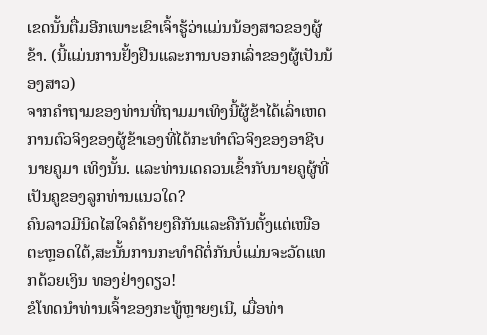ເຂດນັ້ນຕື່ມອີກເພາະເຂົາເຈົ້າຮູ້ວ່າແມ່ນນ້ອງສາວຂອງຜູ້ຂ້າ. (ນີ້ແມ່ນການຢັ້ງຢືນແລະການບອກເລົ່າຂອງຜູ້ເປັນນ້ອງສາວ)
ຈາກຄຳຖາມຂອງທ່ານທີ່ຖາມມາເທິງນີ້ຜູ້ຂ້າໄດ້ເລົ່າເຫດການຕົວຈິງຂອງຜູ້ຂ້າເອງທີ່ໄດ້ກະທຳຕົວຈິງຂອງອາຊີບນາຍຄູມາ ເທິງນັ້ນ. ແລະທ່ານເດຄວນເຂົ້າກັບນາຍຄູຜູ້ທີ່ເປັນຄູຂອງລູກທ່ານແນວໃດ?
ຄົນລາວມີນິດໄສໃຈຄໍຄ້າຍໆຄືກັນແລະຄືກັນຕັ້ງແຕ່ເໜືອຕະຫຼອດໃຕ້,ສະນັ້ນການກະທຳດີຕໍ່ກັນບໍ່ແມ່ນຈະວັດແທກດ້ວຍເງິນ ທອງຢ່າງດຽວ!
ຂໍໂທດນຳທ່ານເຈົ້າຂອງກະທູ້ຫຼາຍໆເນີ, ເມື່ອທ່າ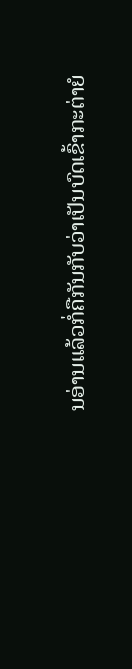ນອ່ານແລ້ວກໍ່ຄືກັນກັບວ່າເປັນບົດເຂົ້າກະຕ່າຍໍ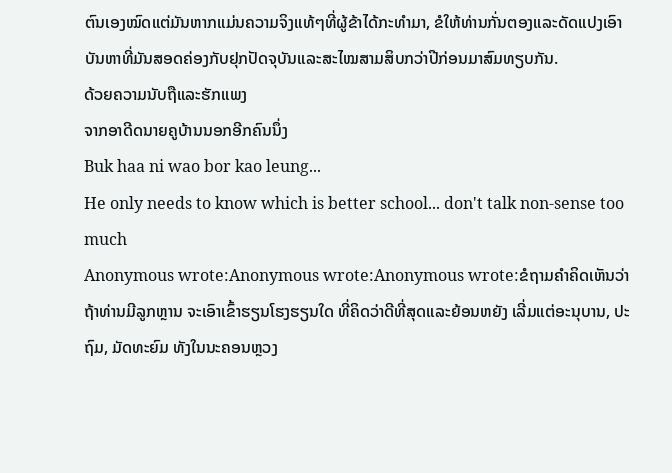ຕົນເອງໝົດແຕ່ມັນຫາກແມ່ນຄວາມຈິງແທ້ໆທີ່ຜູ້ຂ້າໄດ້ກະທຳມາ, ຂໍໃຫ້ທ່ານກັ່ນຕອງແລະດັດແປງເອົາບັນຫາທີ່ມັນສອດຄ່ອງກັບຢຸກປັດຈຸບັນແລະສະໄໝສາມສິບກວ່າປີກ່ອນມາສົມທຽບກັນ.
ດ້ວຍຄວາມນັບຖືແລະຮັກແພງ
ຈາກອາດີດນາຍຄູບ້ານນອກອີກຄົນນຶ່ງ
Buk haa ni wao bor kao leung...
He only needs to know which is better school... don't talk non-sense too much
Anonymous wrote:Anonymous wrote:Anonymous wrote:ຂໍຖາມຄຳຄິດເຫັນວ່າ ຖ້າທ່ານມີລູກຫຼານ ຈະເອົາເຂົ້າຮຽນໂຮງຮຽນໃດ ທີ່ຄິດວ່າດີທີ່ສຸດແລະຍ້ອນຫຍັງ ເລີ່ມແຕ່ອະນຸບານ, ປະຖົມ, ມັດທະຍົມ ທັງໃນນະຄອນຫຼວງ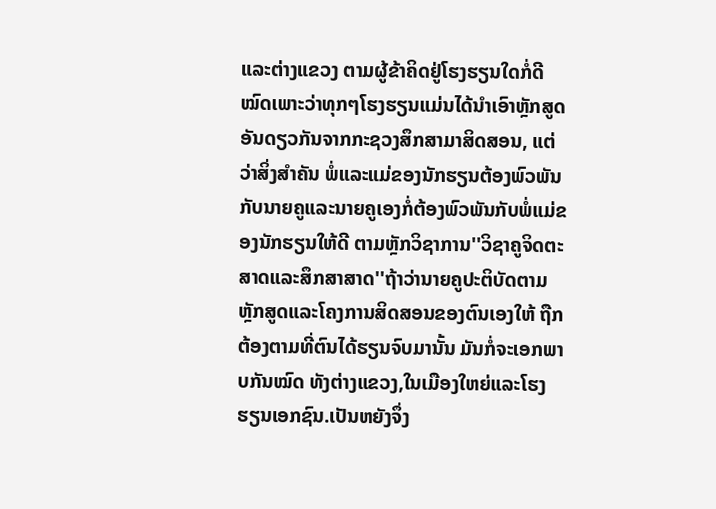ແລະຕ່າງແຂວງ ຕາມຜູ້ຂ້າຄິດຢູ່ໂຮງຮຽນໃດກໍ່ດີໝົດເພາະວ່າທຸກໆໂຮງຮຽນແມ່ນໄດ້ນຳເອົາຫຼັກສູດອັນດຽວກັນຈາກກະຊວງສຶກສາມາສິດສອນ, ແຕ່ວ່າສິ່ງສຳຄັນ ພໍ່ແລະແມ່ຂອງນັກຮຽນຕ້ອງພົວພັນກັບນາຍຄູແລະນາຍຄູເອງກໍ່ຕ້ອງພົວພັນກັບພໍ່ແມ່ຂອງນັກຮຽນໃຫ້ດີ ຕາມຫຼັກວິຊາການ''ວິຊາຄູຈິດຕະສາດແລະສຶກສາສາດ''ຖ້າວ່ານາຍຄູປະຕິບັດຕາມຫຼັກສູດແລະໂຄງການສິດສອນຂອງຕົນເອງໃຫ້ ຖືກຕ້ອງຕາມທີ່ຕົນໄດ້ຮຽນຈົບມານັ້ນ ມັນກໍ່ຈະເອກພາບກັນໝົດ ທັງຕ່າງແຂວງ,ໃນເມືອງໃຫຍ່ແລະໂຮງຮຽນເອກຊົນ.ເປັນຫຍັງຈຶ່ງ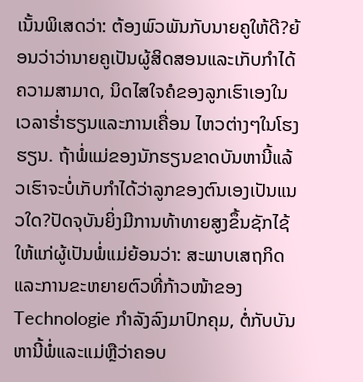ເນັ້ນພິເສດວ່າ: ຕ້ອງພົວພັນກັບນາຍຄູໃຫ້ດີ?ຍ້ອນວ່າວ່ານາຍຄູເປັນຜູ້ສິດສອນແລະເກັບກຳໄດ້ຄວາມສາມາດ, ນິດໄສໃຈຄໍຂອງລູກເຮົາເອງໃນເວລາຮ່ຳຮຽນແລະການເຄື່ອນ ໄຫວຕ່າງໆໃນໂຮງຮຽນ. ຖ້າພໍ່ແມ່ຂອງນັກຮຽນຂາດບັນຫານີ້ແລ້ວເຮົາຈະບໍ່ເກັບກຳໄດ້ວ່າລູກຂອງຕົນເອງເປັນແນວໃດ?ປັດຈຸບັນຍິ່ງມີການທ້າທາຍສູງຂຶ້ນຊັກໄຊ້ໃຫ້ແກ່ຜູ້ເປັນພໍ່ແມ່ຍ້ອນວ່າ: ສະພາບເສຖກິດແລະການຂະຫຍາຍຕົວທີ່ກ້າວໜ້າຂອງ Technologie ກຳລັງລົງມາປົກຄຸມ, ຕໍ່ກັບບັນຫານີ້ພໍ່ແລະແມ່ຫຼືວ່າຄອບ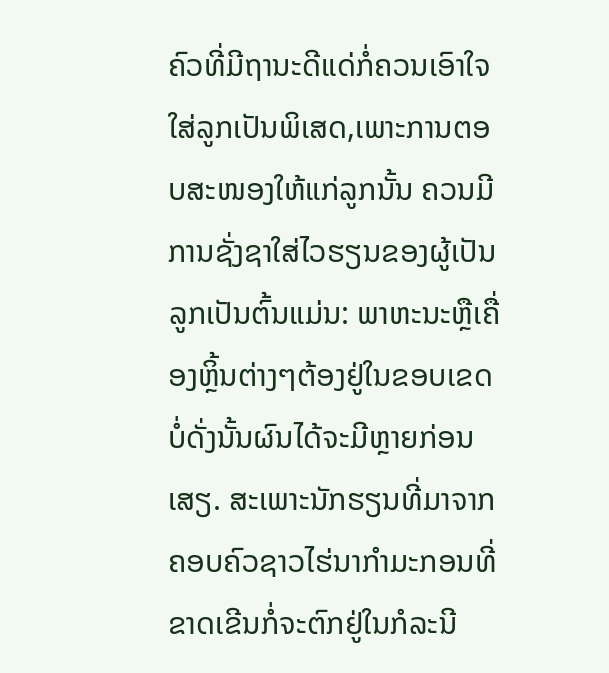ຄົວທີ່ມີຖານະດີແດ່ກໍ່ຄວນເອົາໃຈໃສ່ລູກເປັນພິເສດ,ເພາະການຕອບສະໜອງໃຫ້ແກ່ລູກນັ້ນ ຄວນມີການຊັ່ງຊາໃສ່ໄວຮຽນຂອງຜູ້ເປັນລູກເປັນຕົ້ນແມ່ນ: ພາຫະນະຫຼືເຄື່ອງຫຼິ້ນຕ່າງໆຕ້ອງຢູ່ໃນຂອບເຂດບໍ່ດັ່ງນັ້ນຜົນໄດ້ຈະມີຫຼາຍກ່ອນເສຽ. ສະເພາະນັກຮຽນທີ່ມາຈາກຄອບຄົວຊາວໄຮ່ນາກຳມະກອນທີ່ຂາດເຂີນກໍ່ຈະຕົກຢູ່ໃນກໍລະນີ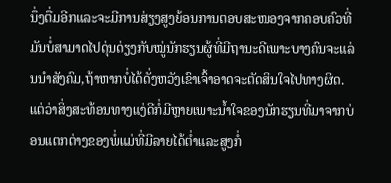ນຶ່ງຕື່ມອີກແລະຈະມີການສ່ຽງສູງຍ້ອນການຕອບສະໜອງຈາກຄອບຄົວທີ່ມັນບໍ່ສາມາດໄປດຸ່ນດ່ຽງກັບໝູ່ນັກຮຽນຜູ້ທີ່ມີຖານະດີເພາະບາງຄົນຈະແລ່ນນຳສັງຄົມ,ຖ້າຫາກບໍ່ໄດ້ດັ່ງຫວັງເຂົາເຈົ້າອາດຈະຕັດສິນໃຈໄປທາງຜິດ.ແຕ່ວ່າສິ່ງສະທ້ອນທາງແງ່ດີກໍ່ມີຫຼາຍເພາະນ້ຳໃຈຂອງນັກຮຽນທີ່ມາຈາກບ່ອນແຕກຕ່າງຂອງພໍ່ແມ່ທີ່ມີລາຍໄດ້ຕ່ຳແລະສູງກໍ່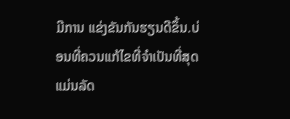ມີການ ແຂ່ງຂັນກັນຮຽນດີຂຶ້ນ.ບ່ອນທີ່ຄວນແກ້ໄຂທີ່ຈຳເປັນທີ່ສຸດແມ່ນລັດ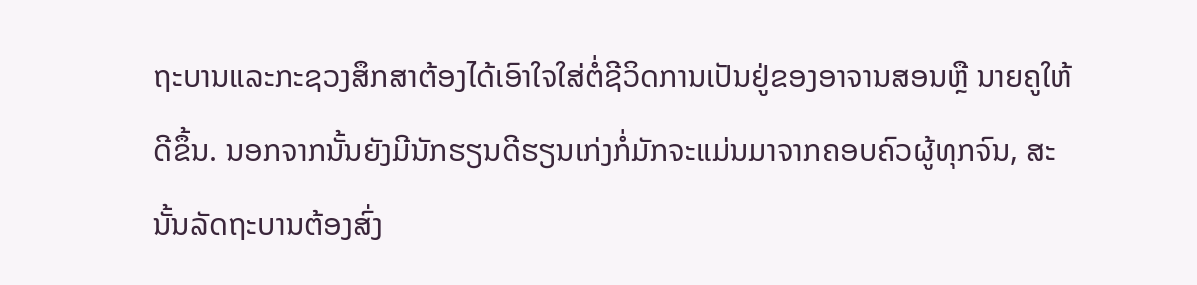ຖະບານແລະກະຊວງສຶກສາຕ້ອງໄດ້ເອົາໃຈໃສ່ຕໍ່ຊີວິດການເປັນຢູ່ຂອງອາຈານສອນຫຼື ນາຍຄູໃຫ້ດີຂຶ້ນ. ນອກຈາກນັ້ນຍັງມີນັກຮຽນດີຮຽນເກ່ງກໍ່ມັກຈະແມ່ນມາຈາກຄອບຄົວຜູ້ທຸກຈົນ, ສະນັ້ນລັດຖະບານຕ້ອງສົ່ງ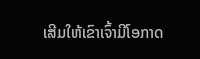ເສີມໃຫ້ເຂົາເຈົ້າມີໂອກາດ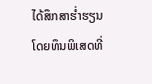ໄດ້ສຶກສາຮ່ຳຮຽນໂດຍທຶນພິເສດທີ່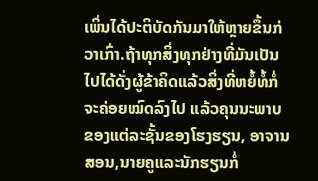ເພິ່ນໄດ້ປະຕິບັດກັນມາໃຫ້ຫຼາຍຂຶ້ນກ່ວາເກົ່າ.ຖ້າທຸກສິ່ງທຸກຢ່າງທີ່ມັນເປັນໄປໄດ້ດັ່ງຜູ້ຂ້າຄິດແລ້ວສິ່ງທີ່ຫຍໍ້ທໍ້ກໍ່ຈະຄ່ອຍໝົດລົງໄປ ແລ້ວຄຸນນະພາບຂອງແຕ່ລະຊັ້ນຂອງໂຮງຮຽນ, ອາຈານສອນ,ນາຍຄູແລະນັກຮຽນກໍ່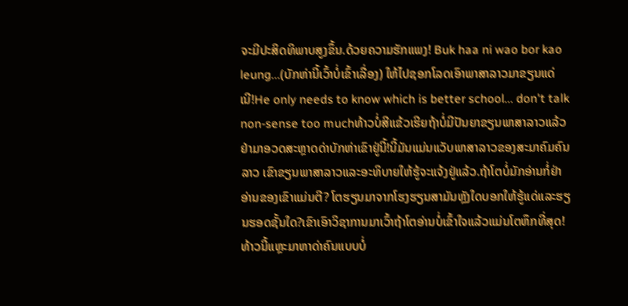ຈະມີປະສິດທິພາບສູງຂຶ້ນ.ດ້ວຍຄວາມຮັກແພງ! Buk haa ni wao bor kao leung...(ບັກຫ່ານີ້ເວົ້າບໍ່ເຂົ້າເລື່ອງ) ໃຫ້ໄປຊອກໂລດເອົາພາສາລາວມາຂຽນແດ່ເນີ!He only needs to know which is better school... don't talk non-sense too muchທ້າວບໍ່ສີແຂ້ວເຮີຍຖ້າບໍ່ມີປັນຍາຂຽນພາສາລາວແລ້ວ ຢ່າມາອວດສະຫຼາດດ່າບັກຫ່າເຂົາຢູ່ນີ້!ນີ້ມັນແມ່ນແວັບພາສາລາວຂອງສະມາຄົມຄົນລາວ ເຂົາຂຽນພາສາລາວແລະອະທິບາຍໃຫ້ຮູ້ຈະແຈ້ງຢູ່ແລ້ວ.ຖ້າໂຕບໍ່ມັກອ່ານກໍ່ຢ່າອ່ານຂອງເຂົາແມ່ນຕີ? ໂຕຮຽນມາຈາກໂຮງຮຽນສາມັນຫຼັງໃດບອກໃຫ້ຮູ້ແດ່ແລະຮຽນຮອດຊັ້ນໃດ?ເຂົາເອົາວິຊາການມາເວົ້າຖ້າໂຕອ່ານບໍ່ເຂົ້າໃຈແລ້ວແມ່ນໂຕຫຶກທີ່ສຸດ!ທ້າວນີ້ແຫຼະມາຫາດ່າຄົນແບບບໍ່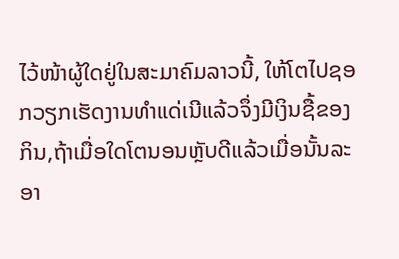ໄວ້ໜ້າຜູ້ໃດຢູ່ໃນສະມາຄົມລາວນີ້, ໃຫ້ໂຕໄປຊອກວຽກເຮັດງານທຳແດ່ເນີແລ້ວຈຶ່ງມີເງິນຊື້ຂອງກິນ,ຖ້າເມື່ອໃດໂຕນອນຫຼັບດີແລ້ວເມື່ອນັ້ນລະອາ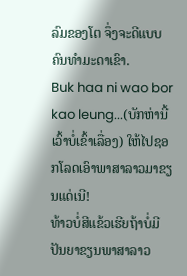ລົມຂອງໂຕ ຈຶ່ງຈະດີແບບຄົນທຳມະດາເຂົາ.
Buk haa ni wao bor kao leung...(ບັກຫ່ານີ້ເວົ້າບໍ່ເຂົ້າເລື່ອງ) ໃຫ້ໄປຊອກໂລດເອົາພາສາລາວມາຂຽນແດ່ເນີ!
ທ້າວບໍ່ສີແຂ້ວເຮີຍຖ້າບໍ່ມີປັນຍາຂຽນພາສາລາວ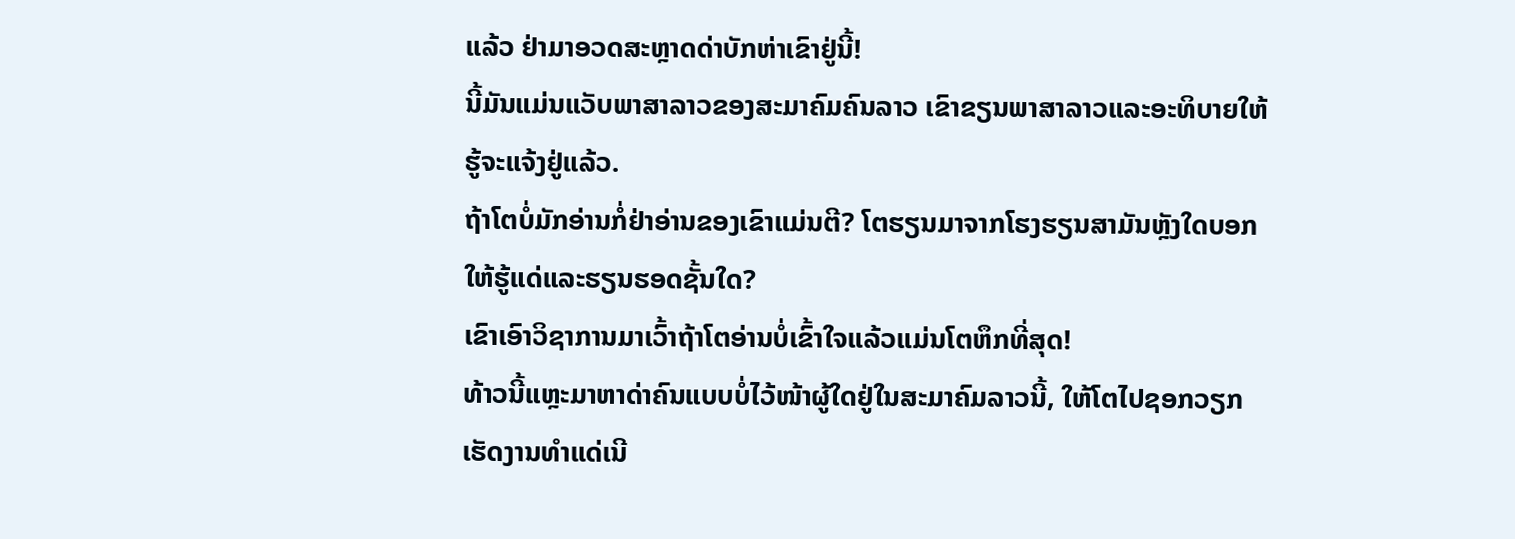ແລ້ວ ຢ່າມາອວດສະຫຼາດດ່າບັກຫ່າເຂົາຢູ່ນີ້!
ນີ້ມັນແມ່ນແວັບພາສາລາວຂອງສະມາຄົມຄົນລາວ ເຂົາຂຽນພາສາລາວແລະອະທິບາຍໃຫ້ຮູ້ຈະແຈ້ງຢູ່ແລ້ວ.
ຖ້າໂຕບໍ່ມັກອ່ານກໍ່ຢ່າອ່ານຂອງເຂົາແມ່ນຕີ? ໂຕຮຽນມາຈາກໂຮງຮຽນສາມັນຫຼັງໃດບອກໃຫ້ຮູ້ແດ່ແລະຮຽນຮອດຊັ້ນໃດ?
ເຂົາເອົາວິຊາການມາເວົ້າຖ້າໂຕອ່ານບໍ່ເຂົ້າໃຈແລ້ວແມ່ນໂຕຫຶກທີ່ສຸດ!
ທ້າວນີ້ແຫຼະມາຫາດ່າຄົນແບບບໍ່ໄວ້ໜ້າຜູ້ໃດຢູ່ໃນສະມາຄົມລາວນີ້, ໃຫ້ໂຕໄປຊອກວຽກເຮັດງານທຳແດ່ເນີ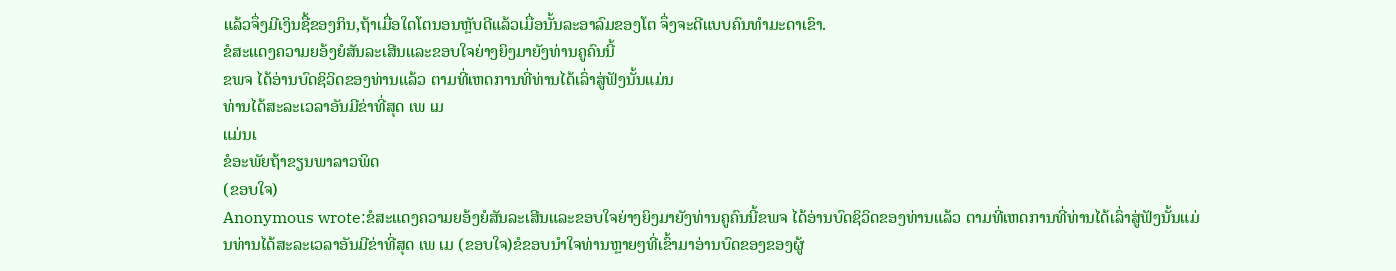ແລ້ວຈຶ່ງມີເງິນຊື້ຂອງກິນ,ຖ້າເມື່ອໃດໂຕນອນຫຼັບດີແລ້ວເມື່ອນັ້ນລະອາລົມຂອງໂຕ ຈຶ່ງຈະດີແບບຄົນທຳມະດາເຂົາ.
ຂໍສະແດງຄວາມຍອ້ງຍໍສັນລະເສີນແລະຂອບໃຈຍ່າງຍິງມາຍັງທ່ານຄູຄົນນີ້
ຂພຈ ໄດ້ອ່ານບົດຊິວິດຂອງທ່ານແລ້ວ ຕາມທີ່ເຫດການທີ່ທ່ານໄດ້ເລົ່າສູ່ຟັງນັ້ນແມ່ນ
ທ່ານໄດ້ສະລະເວລາອັນມີຂ່າທີ່ສຸດ ເພ ເມ
ແມ່ນເ
ຂໍອະພັຍຖ້າຂຽນພາລາວພິດ
(ຂອບໃຈ)
Anonymous wrote:ຂໍສະແດງຄວາມຍອ້ງຍໍສັນລະເສີນແລະຂອບໃຈຍ່າງຍິງມາຍັງທ່ານຄູຄົນນີ້ຂພຈ ໄດ້ອ່ານບົດຊິວິດຂອງທ່ານແລ້ວ ຕາມທີ່ເຫດການທີ່ທ່ານໄດ້ເລົ່າສູ່ຟັງນັ້ນແມ່ນທ່ານໄດ້ສະລະເວລາອັນມີຂ່າທີ່ສຸດ ເພ ເມ (ຂອບໃຈ)ຂໍຂອບນຳໃຈທ່ານຫຼາຍໆທີ່ເຂົ້າມາອ່ານບົດຂອງຂອງຜູ້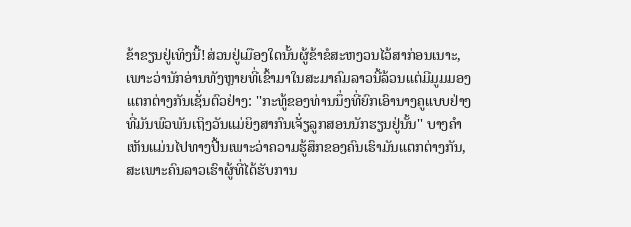ຂ້າຂຽນຢູ່ເທິງນີ້!ສ່ວນຢູ່ເມືອງໃດນັ້ນຜູ້ຂ້າຂໍສະຫງວນໄວ້ສາກ່ອນເນາະ, ເພາະວ່ານັກອ່ານທັງຫຼາຍທີ່ເຂົ້າມາໃນສະມາຄົມລາວນີ້ລ້ວນແຕ່ມີມູມມອງແຕກຕ່າງກັນເຊັ່ນຕົວຢ່າງ: ''ກະທູ້ຂອງທ່ານນຶ່ງທີ່ຍົກເອົານາງຄູແບບຢ່າງທີ່ມັນພົວພັນເຖິງວັນແມ່ຍິງສາກົນເຈັ່ຽລູກສອນນັກຮຽນຢູ່ນັ້ນ'' ບາງຄຳເຫັນແມ່ນໄປທາງປີ້ນເພາະວ່າຄວາມຮູ້ສຶກຂອງຄົນເຮົາມັນແຕກຕ່າງກັນ, ສະເພາະຄົນລາວເຮົາຜູ້ທີ່ໄດ້ຮັບການ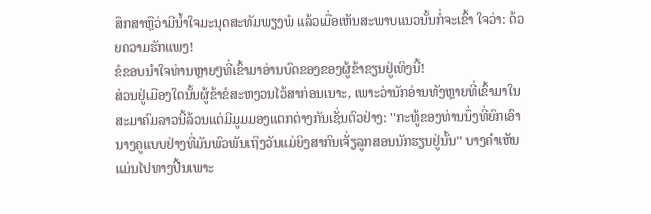ສຶກສາຫຼືວ່າມີນ້ຳໃຈມະນຸດສະທັມພຽງພໍ ແລ້ວເມື່ອເຫັນສະພາບແນວນັ້ນກໍ່ຈະເຂົ້າ ໃຈວ່າ: ດ້ວຍຄວາມຮັກແພງ!
ຂໍຂອບນຳໃຈທ່ານຫຼາຍໆທີ່ເຂົ້າມາອ່ານບົດຂອງຂອງຜູ້ຂ້າຂຽນຢູ່ເທິງນີ້!
ສ່ວນຢູ່ເມືອງໃດນັ້ນຜູ້ຂ້າຂໍສະຫງວນໄວ້ສາກ່ອນເນາະ, ເພາະວ່ານັກອ່ານທັງຫຼາຍທີ່ເຂົ້າມາໃນສະມາຄົມລາວນີ້ລ້ວນແຕ່ມີມູມມອງແຕກຕ່າງກັນເຊັ່ນຕົວຢ່າງ: ''ກະທູ້ຂອງທ່ານນຶ່ງທີ່ຍົກເອົານາງຄູແບບຢ່າງທີ່ມັນພົວພັນເຖິງວັນແມ່ຍິງສາກົນເຈັ່ຽລູກສອນນັກຮຽນຢູ່ນັ້ນ'' ບາງຄຳເຫັນແມ່ນໄປທາງປີ້ນເພາະ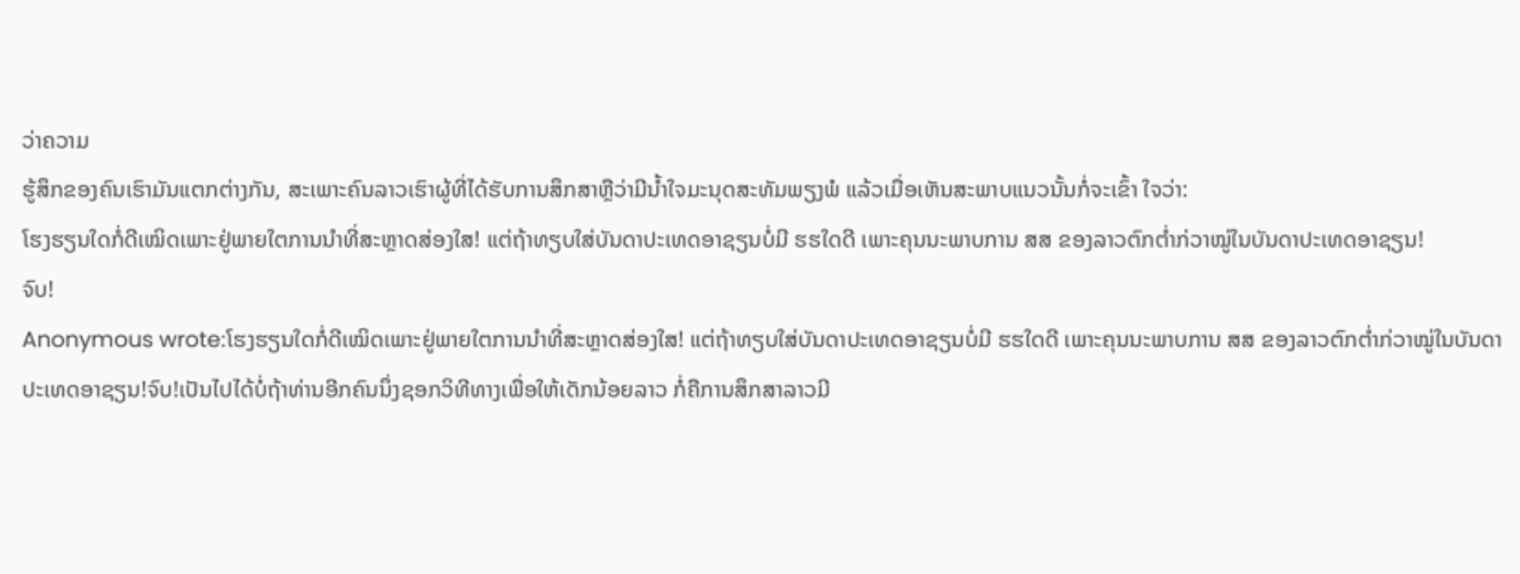ວ່າຄວາມ
ຮູ້ສຶກຂອງຄົນເຮົາມັນແຕກຕ່າງກັນ, ສະເພາະຄົນລາວເຮົາຜູ້ທີ່ໄດ້ຮັບການສຶກສາຫຼືວ່າມີນ້ຳໃຈມະນຸດສະທັມພຽງພໍ ແລ້ວເມື່ອເຫັນສະພາບແນວນັ້ນກໍ່ຈະເຂົ້າ ໃຈວ່າ:
ໂຮງຮຽນໃດກໍ່ດີເໝິດເພາະຢູ່ພາຍໃຕການນຳທີ່ສະຫຼາດສ່ອງໃສ! ແຕ່ຖ້າທຽບໃສ່ບັນດາປະເທດອາຊຽນບໍ່ມີ ຮຮໃດດີ ເພາະຄຸນນະພາບການ ສສ ຂອງລາວຕົກຕ່ຳກ່ວາໝູ່ໃນບັນດາປະເທດອາຊຽນ!
ຈົບ!
Anonymous wrote:ໂຮງຮຽນໃດກໍ່ດີເໝິດເພາະຢູ່ພາຍໃຕການນຳທີ່ສະຫຼາດສ່ອງໃສ! ແຕ່ຖ້າທຽບໃສ່ບັນດາປະເທດອາຊຽນບໍ່ມີ ຮຮໃດດີ ເພາະຄຸນນະພາບການ ສສ ຂອງລາວຕົກຕ່ຳກ່ວາໝູ່ໃນບັນດາປະເທດອາຊຽນ!ຈົບ!ເປັນໄປໄດ້ບໍ່ຖ້າທ່ານອີກຄົນນຶ່ງຊອກວິທີທາງເພື່ອໃຫ້ເດັກນ້ອຍລາວ ກໍ່ຄືການສຶກສາລາວມີ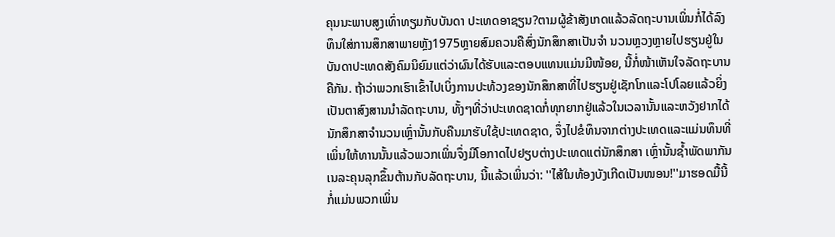ຄຸນນະພາບສູງເທົ່າທຽມກັບບັນດາ ປະເທດອາຊຽນ?ຕາມຜູ້ຂ້າສັງເກດແລ້ວລັດຖະບານເພິ່ນກໍ່ໄດ້ລົງທຶນໃສ່ການສຶກສາພາຍຫຼັງ1975ຫຼາຍສົມຄວນຄືສົ່ງນັກສຶກສາເປັນຈຳ ນວນຫຼວງຫຼາຍໄປຮຽນຢູ່ໃນບັນດາປະເທດສັງຄົມນິຍົມແຕ່ວ່າຜົນໄດ້ຮັບແລະຕອບແທນແມ່ນມີໜ້ອຍ, ນີ້ກໍ່ໜ້າເຫັນໃຈລັດຖະບານຄືກັນ. ຖ້າວ່າພວກເຮົາເຂົ້າໄປເບິ່ງການປະທ້ວງຂອງນັກສຶກສາທີ່ໄປຮຽນຢູ່ເຊັກໂກແລະໂປໂລຍແລ້ວຍິ່ງເປັນຕາສົງສານນຳລັດຖະບານ, ທັ້ງໆທີ່ວ່າປະເທດຊາດກໍ່ທຸກຍາກຢູ່ແລ້ວໃນເວລານັ້ນແລະຫວັງຢາກໄດ້ນັກສຶກສາຈຳນວນເຫຼົ່ານັ້ນກັບຄືນມາຮັບໃຊ້ປະເທດຊາດ, ຈຶ່ງໄປຂໍທຶນຈາກຕ່າງປະເທດແລະແມ່ນທຶນທີ່ເພິ່ນໃຫ້ທານນັ້ນແລ້ວພວກເພິ່ນຈຶ່ງມີໂອກາດໄປຢຽບຕ່າງປະເທດແຕ່ນັກສຶກສາ ເຫຼົ່ານັ້ນຊ້ຳພັດພາກັນເນລະຄຸນລຸກຂຶ້ນຕ້ານກັບລັດຖະບານ, ນີ້ແລ້ວເພິ່ນວ່າ: ''ໄສ້ໃນທ້ອງບັງເກີດເປັນໜອນ!''ມາຮອດມື້ນີ້ກໍ່ແມ່ນພວກເພິ່ນ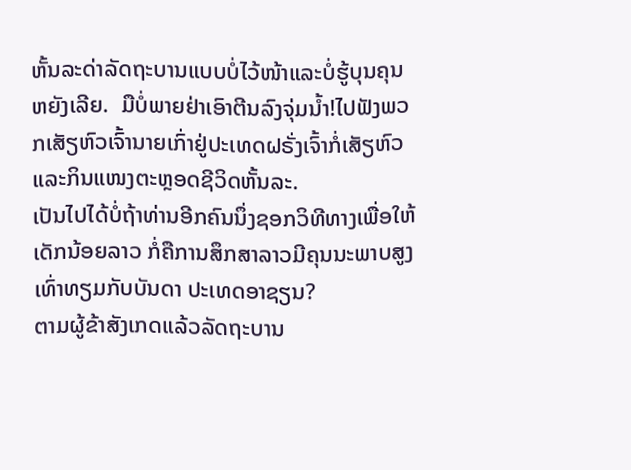ຫັ້ນລະດ່າລັດຖະບານແບບບໍ່ໄວ້ໜ້າແລະບໍ່ຮູ້ບຸນຄຸນຫຍັງເລີຍ.  ມືບໍ່ພາຍຢ່າເອົາຕີນລົງຈຸ່ມນ້ຳ!ໄປຟັງພວກເສັຽຫົວເຈົ້ານາຍເກົ່າຢູ່ປະເທດຝຣັ່ງເຈົ້າກໍ່ເສັຽຫົວແລະກິນແໜງຕະຫຼອດຊີວິດຫັ້ນລະ.
ເປັນໄປໄດ້ບໍ່ຖ້າທ່ານອີກຄົນນຶ່ງຊອກວິທີທາງເພື່ອໃຫ້ເດັກນ້ອຍລາວ ກໍ່ຄືການສຶກສາລາວມີຄຸນນະພາບສູງເທົ່າທຽມກັບບັນດາ ປະເທດອາຊຽນ?
ຕາມຜູ້ຂ້າສັງເກດແລ້ວລັດຖະບານ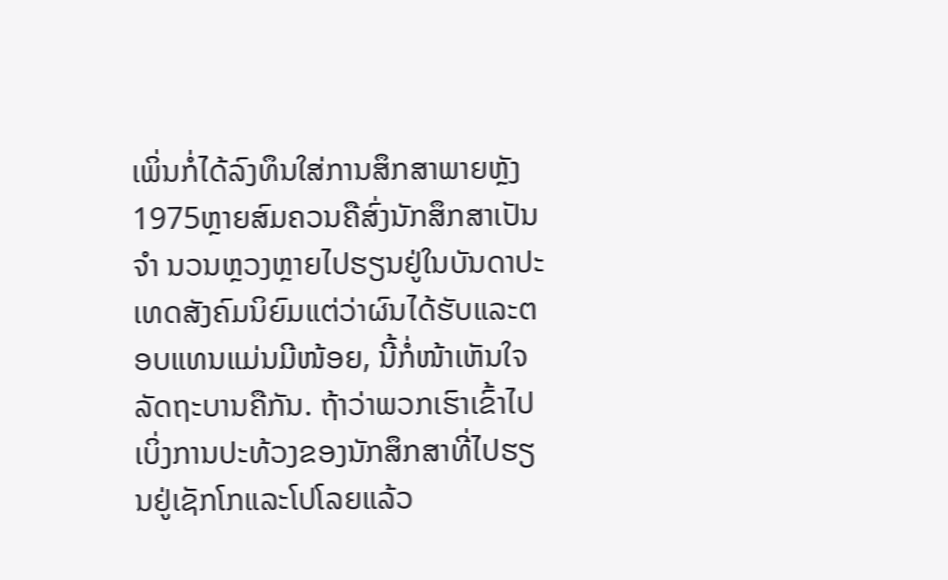ເພິ່ນກໍ່ໄດ້ລົງທຶນໃສ່ການສຶກສາພາຍຫຼັງ1975ຫຼາຍສົມຄວນຄືສົ່ງນັກສຶກສາເປັນຈຳ ນວນຫຼວງຫຼາຍໄປຮຽນຢູ່ໃນບັນດາປະເທດສັງຄົມນິຍົມແຕ່ວ່າຜົນໄດ້ຮັບແລະຕອບແທນແມ່ນມີໜ້ອຍ, ນີ້ກໍ່ໜ້າເຫັນໃຈ
ລັດຖະບານຄືກັນ. ຖ້າວ່າພວກເຮົາເຂົ້າໄປເບິ່ງການປະທ້ວງຂອງນັກສຶກສາທີ່ໄປຮຽນຢູ່ເຊັກໂກແລະໂປໂລຍແລ້ວ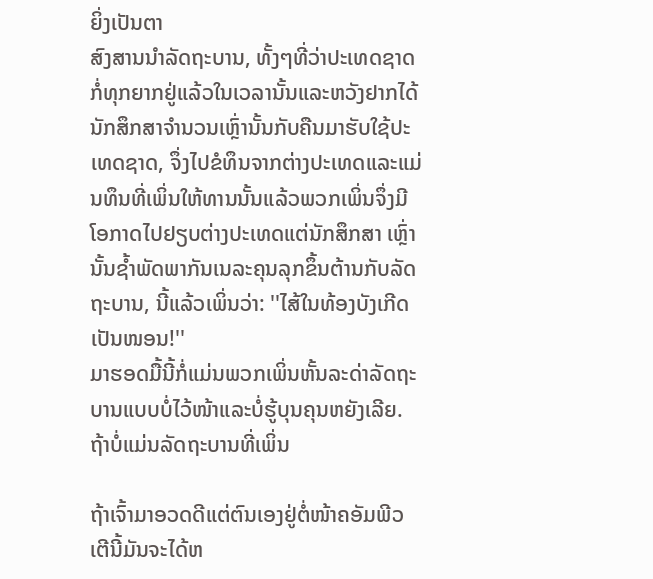ຍິ່ງເປັນຕາ
ສົງສານນຳລັດຖະບານ, ທັ້ງໆທີ່ວ່າປະເທດຊາດກໍ່ທຸກຍາກຢູ່ແລ້ວໃນເວລານັ້ນແລະຫວັງຢາກໄດ້ນັກສຶກສາຈຳນວນເຫຼົ່ານັ້ນກັບຄືນມາຮັບໃຊ້ປະເທດຊາດ, ຈຶ່ງໄປຂໍທຶນຈາກຕ່າງປະເທດແລະແມ່ນທຶນທີ່ເພິ່ນໃຫ້ທານນັ້ນແລ້ວພວກເພິ່ນຈຶ່ງມີໂອກາດໄປຢຽບຕ່າງປະເທດແຕ່ນັກສຶກສາ ເຫຼົ່ານັ້ນຊ້ຳພັດພາກັນເນລະຄຸນລຸກຂຶ້ນຕ້ານກັບລັດຖະບານ, ນີ້ແລ້ວເພິ່ນວ່າ: ''ໄສ້ໃນທ້ອງບັງເກີດເປັນໜອນ!''
ມາຮອດມື້ນີ້ກໍ່ແມ່ນພວກເພິ່ນຫັ້ນລະດ່າລັດຖະບານແບບບໍ່ໄວ້ໜ້າແລະບໍ່ຮູ້ບຸນຄຸນຫຍັງເລີຍ. ຖ້າບໍ່ແມ່ນລັດຖະບານທີ່ເພິ່ນ

ຖ້າເຈົ້າມາອວດດີແຕ່ຕົນເອງຢູ່ຕໍ່ໜ້າຄອັມພີວເຕີນີ້ມັນຈະໄດ້ຫ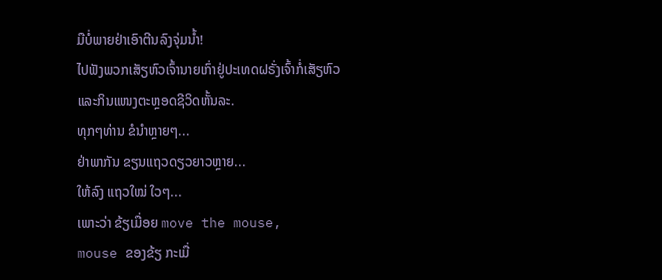ມືບໍ່ພາຍຢ່າເອົາຕີນລົງຈຸ່ມນ້ຳ!
ໄປຟັງພວກເສັຽຫົວເຈົ້ານາຍເກົ່າຢູ່ປະເທດຝຣັ່ງເຈົ້າກໍ່ເສັຽຫົວແລະກິນແໜງຕະຫຼອດຊີວິດຫັ້ນລະ.
ທຸກໆທ່ານ ຂໍນຳຫຼາຍໆ...
ຢ່າພາກັນ ຂຽນແຖວດຽວຍາວຫຼາຍ...
ໃຫ້ລົງ ແຖວໃໝ່ ໃວໆ...
ເພາະວ່າ ຂ້ຽເມື່ອຍ move the mouse,
mouse ຂອງຂ້ຽ ກະເມື່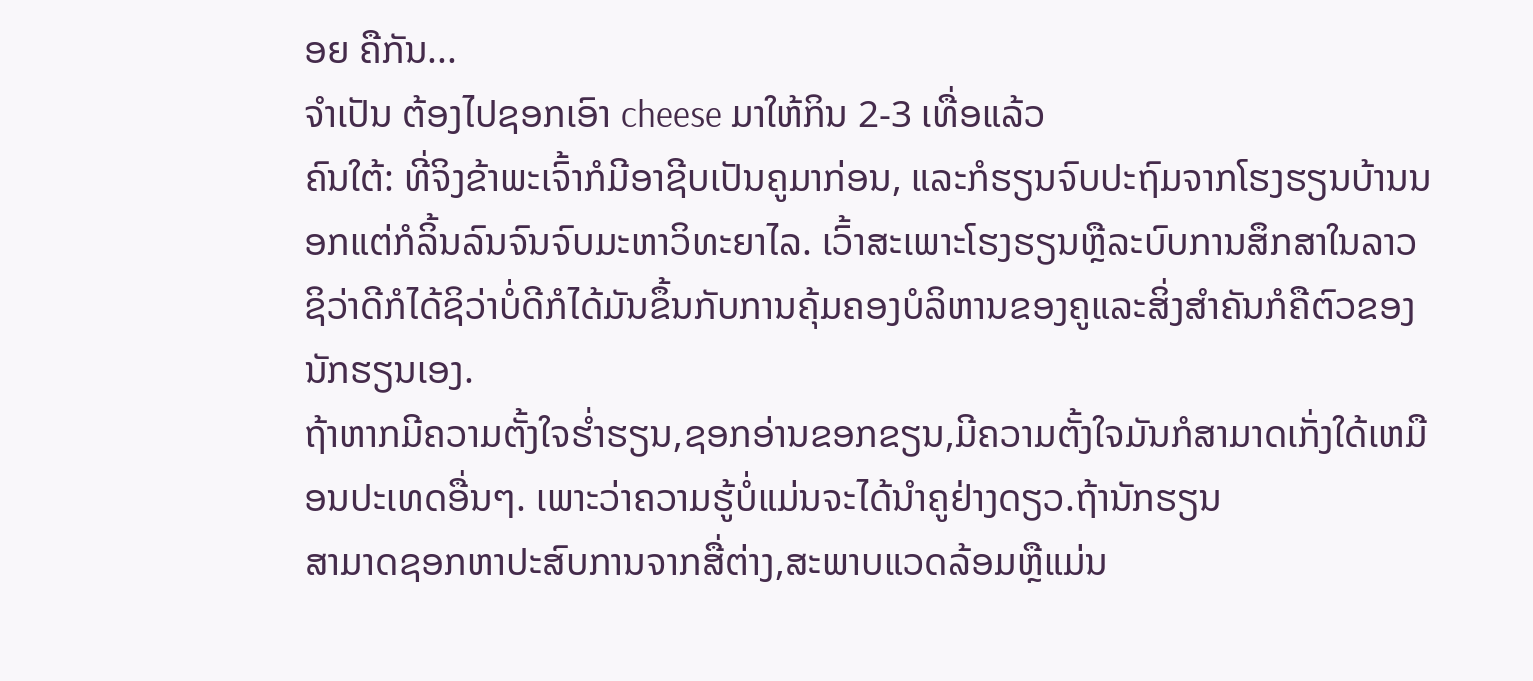ອຍ ຄືກັນ...
ຈຳເປັນ ຕ້ອງໄປຊອກເອົາ cheese ມາໃຫ້ກິນ 2-3 ເທື່ອແລ້ວ
ຄົນໃຕ້: ທີ່ຈິງຂ້າພະເຈົ້າກໍມີອາຊີບເປັນຄູມາກ່ອນ, ແລະກໍຮຽນຈົບປະຖົມຈາກໂຮງຮຽນບ້ານນອກແຕ່ກໍລິ້ນລົນຈົນຈົບມະຫາວິທະຍາໄລ. ເວົ້າສະເພາະໂຮງຮຽນຫຼືລະບົບການສຶກສາໃນລາວຊິວ່າດີກໍໄດ້ຊິວ່າບໍ່ດີກໍໄດ້ມັນຂຶ້ນກັບການຄຸ້ມຄອງບໍລິຫານຂອງຄູແລະສິ່ງສຳຄັນກໍຄືຕົວຂອງນັກຮຽນເອງ.
ຖ້າຫາກມີຄວາມຕັ້ງໃຈຮໍ່າຮຽນ,ຊອກອ່ານຂອກຂຽນ,ມີຄວາມຕັ້ງໃຈມັນກໍສາມາດເກັ່ງໃດ້ເຫມືອນປະເທດອື່ນໆ. ເພາະວ່າຄວາມຮູ້ບໍ່ແມ່ນຈະໄດ້ນຳຄູຢ່າງດຽວ.ຖ້ານັກຮຽນ
ສາມາດຊອກຫາປະສົບການຈາກສື່ຕ່າງ,ສະພາບແວດລ້ອມຫຼືແມ່ນ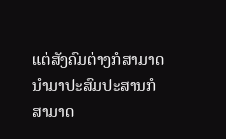ແຕ່ສັງຄົມຕ່າງກໍສາມາດນຳມາປະສົມປະສານກໍສາມາດ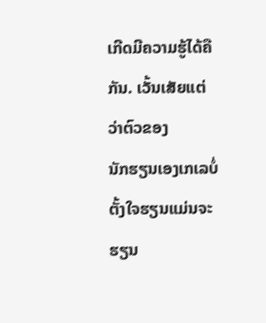ເກີດມີຄວາມຮູ້ໄດ້ຄືກັນ. ເວັ້ນເສັຍແຕ່ວ່າຕົວຂອງ
ນັກຮຽນເອງເກເລບໍ່ຕັ້ງໃຈຮຽນແມ່ນຈະຮຽນ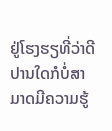ຢູ່ໂຮງຮຽທີ່ວ່າດີປານໃດກໍບໍ່ສາມາດມີຄວາມຮູ້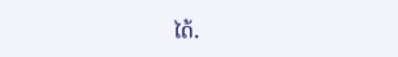ໄດ້.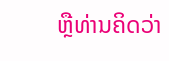ຫຼືທ່ານຄິດວ່າ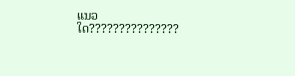ແນວໃດ???????????????